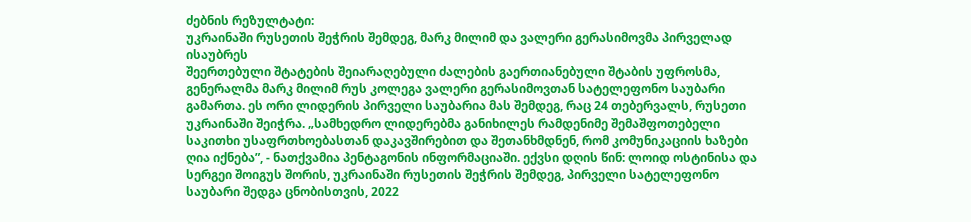ძებნის რეზულტატი:
უკრაინაში რუსეთის შეჭრის შემდეგ, მარკ მილიმ და ვალერი გერასიმოვმა პირველად ისაუბრეს
შეერთებული შტატების შეიარაღებული ძალების გაერთიანებული შტაბის უფროსმა, გენერალმა მარკ მილიმ რუს კოლეგა ვალერი გერასიმოვთან სატელეფონო საუბარი გამართა. ეს ორი ლიდერის პირველი საუბარია მას შემდეგ, რაც 24 თებერვალს, რუსეთი უკრაინაში შეიჭრა. „სამხედრო ლიდერებმა განიხილეს რამდენიმე შემაშფოთებელი საკითხი უსაფრთხოებასთან დაკავშირებით და შეთანხმდნენ, რომ კომუნიკაციის ხაზები ღია იქნება”, - ნათქვამია პენტაგონის ინფორმაციაში. ექვსი დღის წინ: ლოიდ ოსტინისა და სერგეი შოიგუს შორის, უკრაინაში რუსეთის შეჭრის შემდეგ, პირველი სატელეფონო საუბარი შედგა ცნობისთვის, 2022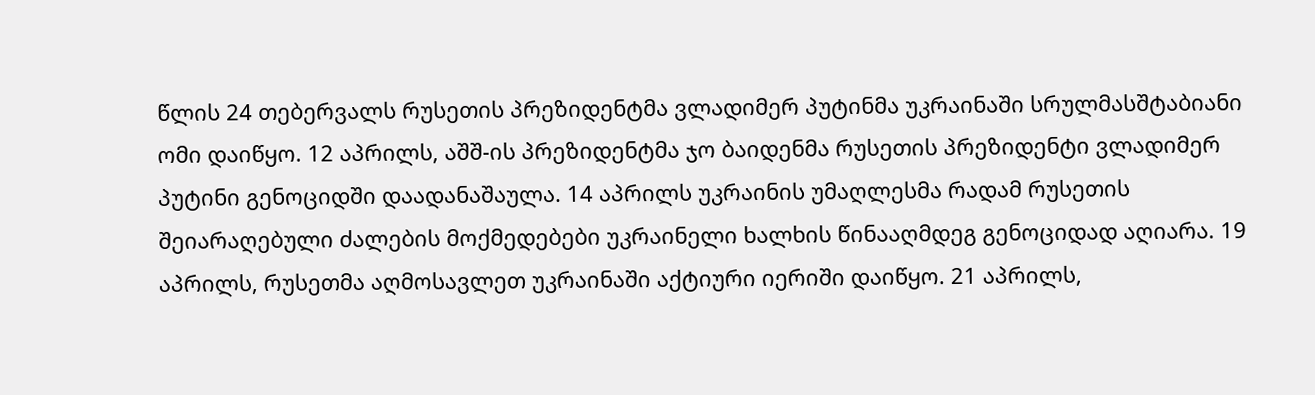წლის 24 თებერვალს რუსეთის პრეზიდენტმა ვლადიმერ პუტინმა უკრაინაში სრულმასშტაბიანი ომი დაიწყო. 12 აპრილს, აშშ-ის პრეზიდენტმა ჯო ბაიდენმა რუსეთის პრეზიდენტი ვლადიმერ პუტინი გენოციდში დაადანაშაულა. 14 აპრილს უკრაინის უმაღლესმა რადამ რუსეთის შეიარაღებული ძალების მოქმედებები უკრაინელი ხალხის წინააღმდეგ გენოციდად აღიარა. 19 აპრილს, რუსეთმა აღმოსავლეთ უკრაინაში აქტიური იერიში დაიწყო. 21 აპრილს,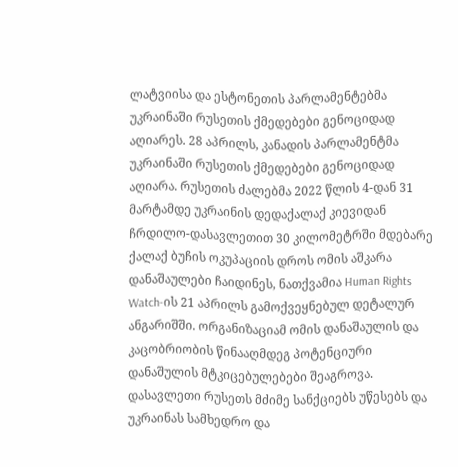ლატვიისა და ესტონეთის პარლამენტებმა უკრაინაში რუსეთის ქმედებები გენოციდად აღიარეს. 28 აპრილს, კანადის პარლამენტმა უკრაინაში რუსეთის ქმედებები გენოციდად აღიარა. რუსეთის ძალებმა 2022 წლის 4-დან 31 მარტამდე უკრაინის დედაქალაქ კიევიდან ჩრდილო-დასავლეთით 30 კილომეტრში მდებარე ქალაქ ბუჩის ოკუპაციის დროს ომის აშკარა დანაშაულები ჩაიდინეს, ნათქვამია Human Rights Watch-ის 21 აპრილს გამოქვეყნებულ დეტალურ ანგარიშში. ორგანიზაციამ ომის დანაშაულის და კაცობრიობის წინააღმდეგ პოტენციური დანაშულის მტკიცებულებები შეაგროვა. დასავლეთი რუსეთს მძიმე სანქციებს უწესებს და უკრაინას სამხედრო და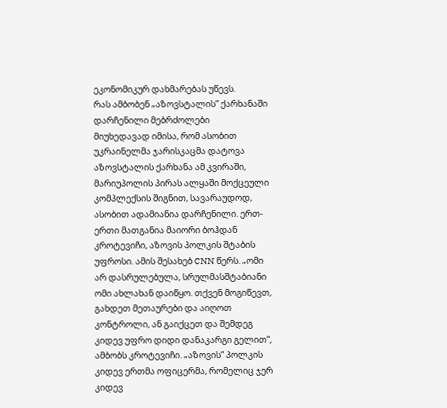ეკონომიკურ დახმარებას უწევს.
რას ამბობენ „აზოვსტალის“ ქარხანაში დარჩენილი მებრძოლები
მიუხედავად იმისა, რომ ასობით უკრაინელმა ჯარისკაცმა დატოვა აზოვსტალის ქარხანა ამ კვირაში, მარიუპოლის პირას ალყაში მოქცეული კომპლექსის შიგნით, სავარაუდოდ, ასობით ადამიანია დარჩენილი. ერთ-ერთი მათგანია მაიორი ბოჰდან კროტევიჩი, აზოვის პოლკის შტაბის უფროსი. ამის შესახებ CNN წერს. „ომი არ დასრულებულა, სრულმასშტაბიანი ომი ახლახან დაიწყო. თქვენ მოგიწევთ, გახდეთ მეთაურები და აიღოთ კონტროლი, ან გაიქცეთ და შემდეგ კიდევ უფრო დიდი დანაკარგი გელით“, ამბობს კროტევიჩი. „აზოვის“ პოლკის კიდევ ერთმა ოფიცერმა, რომელიც ჯერ კიდევ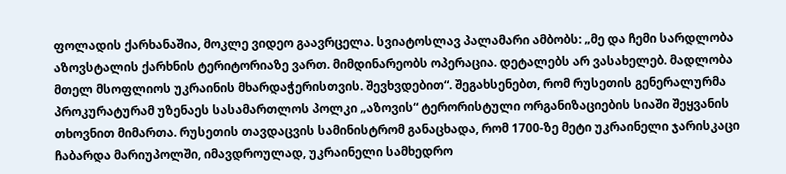ფოლადის ქარხანაშია, მოკლე ვიდეო გაავრცელა. სვიატოსლავ პალამარი ამბობს: „მე და ჩემი სარდლობა აზოვსტალის ქარხნის ტერიტორიაზე ვართ. მიმდინარეობს ოპერაცია. დეტალებს არ ვასახელებ. მადლობა მთელ მსოფლიოს უკრაინის მხარდაჭერისთვის. შევხვდებით“. შეგახსენებთ, რომ რუსეთის გენერალურმა პროკურატურამ უზენაეს სასამართლოს პოლკი „აზოვის“ ტერორისტული ორგანიზაციების სიაში შეყვანის თხოვნით მიმართა. რუსეთის თავდაცვის სამინისტრომ განაცხადა, რომ 1700-ზე მეტი უკრაინელი ჯარისკაცი ჩაბარდა მარიუპოლში, იმავდროულად, უკრაინელი სამხედრო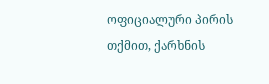ოფიციალური პირის თქმით, ქარხნის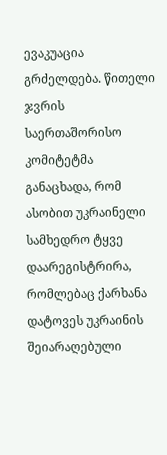ევაკუაცია გრძელდება. წითელი ჯვრის საერთაშორისო კომიტეტმა განაცხადა, რომ ასობით უკრაინელი სამხედრო ტყვე დაარეგისტრირა, რომლებაც ქარხანა დატოვეს უკრაინის შეიარაღებული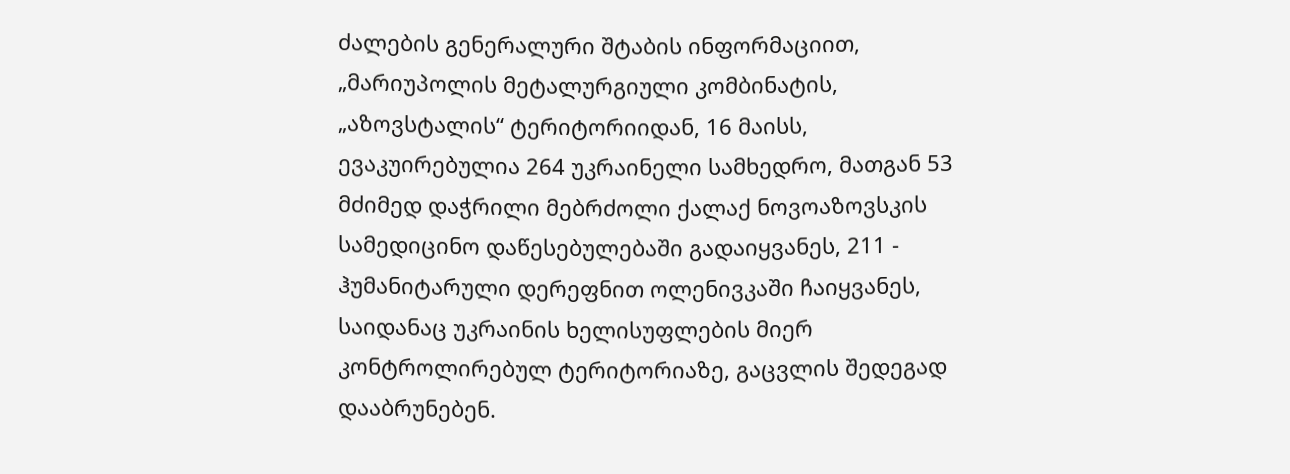ძალების გენერალური შტაბის ინფორმაციით, „მარიუპოლის მეტალურგიული კომბინატის, „აზოვსტალის“ ტერიტორიიდან, 16 მაისს, ევაკუირებულია 264 უკრაინელი სამხედრო, მათგან 53 მძიმედ დაჭრილი მებრძოლი ქალაქ ნოვოაზოვსკის სამედიცინო დაწესებულებაში გადაიყვანეს, 211 - ჰუმანიტარული დერეფნით ოლენივკაში ჩაიყვანეს, საიდანაც უკრაინის ხელისუფლების მიერ კონტროლირებულ ტერიტორიაზე, გაცვლის შედეგად დააბრუნებენ.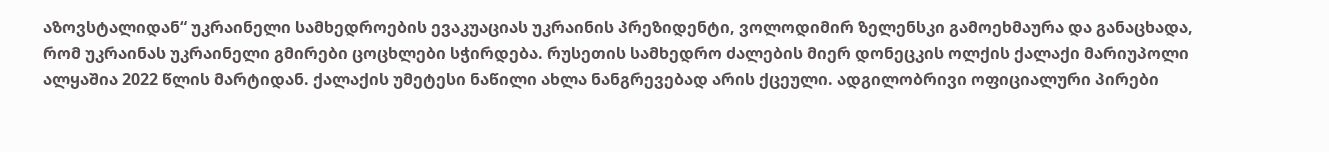აზოვსტალიდან“ უკრაინელი სამხედროების ევაკუაციას უკრაინის პრეზიდენტი, ვოლოდიმირ ზელენსკი გამოეხმაურა და განაცხადა, რომ უკრაინას უკრაინელი გმირები ცოცხლები სჭირდება. რუსეთის სამხედრო ძალების მიერ დონეცკის ოლქის ქალაქი მარიუპოლი ალყაშია 2022 წლის მარტიდან. ქალაქის უმეტესი ნაწილი ახლა ნანგრევებად არის ქცეული. ადგილობრივი ოფიციალური პირები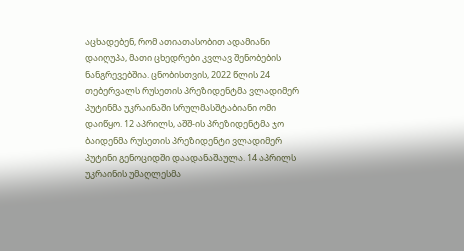აცხადებენ, რომ ათიათასობით ადამიანი დაიღუპა, მათი ცხედრები კვლავ შენობების ნანგრევებშია. ცნობისთვის, 2022 წლის 24 თებერვალს რუსეთის პრეზიდენტმა ვლადიმერ პუტინმა უკრაინაში სრულმასშტაბიანი ომი დაიწყო. 12 აპრილს, აშშ-ის პრეზიდენტმა ჯო ბაიდენმა რუსეთის პრეზიდენტი ვლადიმერ პუტინი გენოციდში დაადანაშაულა. 14 აპრილს უკრაინის უმაღლესმა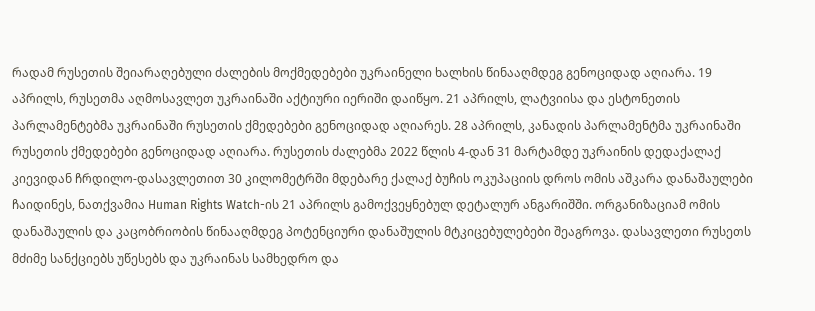რადამ რუსეთის შეიარაღებული ძალების მოქმედებები უკრაინელი ხალხის წინააღმდეგ გენოციდად აღიარა. 19 აპრილს, რუსეთმა აღმოსავლეთ უკრაინაში აქტიური იერიში დაიწყო. 21 აპრილს, ლატვიისა და ესტონეთის პარლამენტებმა უკრაინაში რუსეთის ქმედებები გენოციდად აღიარეს. 28 აპრილს, კანადის პარლამენტმა უკრაინაში რუსეთის ქმედებები გენოციდად აღიარა. რუსეთის ძალებმა 2022 წლის 4-დან 31 მარტამდე უკრაინის დედაქალაქ კიევიდან ჩრდილო-დასავლეთით 30 კილომეტრში მდებარე ქალაქ ბუჩის ოკუპაციის დროს ომის აშკარა დანაშაულები ჩაიდინეს, ნათქვამია Human Rights Watch-ის 21 აპრილს გამოქვეყნებულ დეტალურ ანგარიშში. ორგანიზაციამ ომის დანაშაულის და კაცობრიობის წინააღმდეგ პოტენციური დანაშულის მტკიცებულებები შეაგროვა. დასავლეთი რუსეთს მძიმე სანქციებს უწესებს და უკრაინას სამხედრო და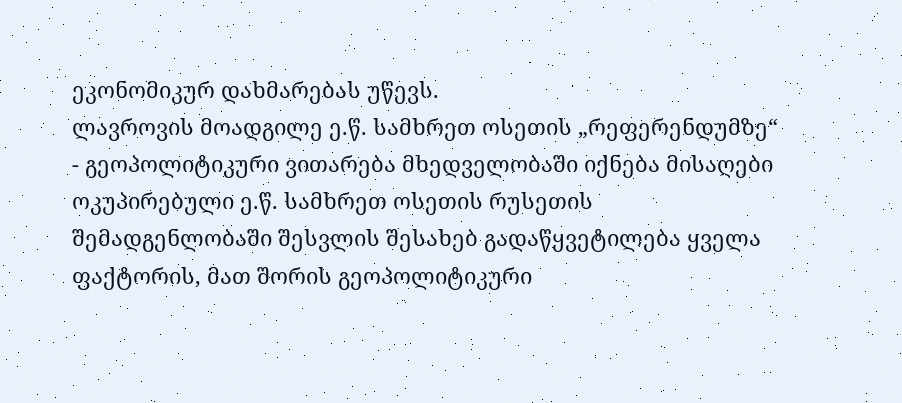ეკონომიკურ დახმარებას უწევს.
ლავროვის მოადგილე ე.წ. სამხრეთ ოსეთის „რეფერენდუმზე“ - გეოპოლიტიკური ვითარება მხედველობაში იქნება მისაღები
ოკუპირებული ე.წ. სამხრეთ ოსეთის რუსეთის შემადგენლობაში შესვლის შესახებ გადაწყვეტილება ყველა ფაქტორის, მათ შორის გეოპოლიტიკური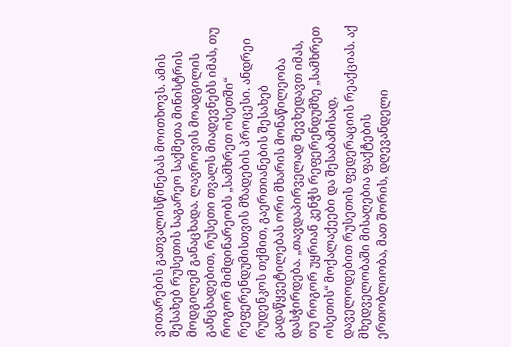ვითარების გათვალისწინებას მოითხოვს. ამის შესახებ რუსეთის საგარეო საქმეთა მინისტრის მოდგილემ განაცხადა. ლავროვის მოადგილის განცხადებით, რუსეთი თვალს მიადევნებს იმას, თუ როგორ მიმდინარეობს „სამხრეთ ოსეთში“ რეფერენდუმისთვის მზადების პროცესი. ანდრეი რუდენკოს თქმით, გაერთიანების შესახებ გადაწყვეტილებას ორი მხარის მონაწილეობა დასჭირდება. „თავდაპირველად შევხედავთ იმას, თუ როგორ უყრიან კენჭს რეფერენდუმზე „სამხრეთ ოსეთის“ მოქალაქეები და შესაბამისად, დაველოდებით რუსეთის ფედერაციის რეაქციას. აქ მხედველობაში მისაღებია ფაქტების ერთობლიობა, მათ შორის, დღევანდელი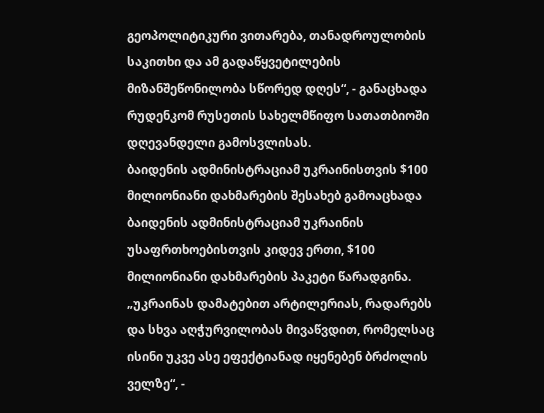გეოპოლიტიკური ვითარება, თანადროულობის საკითხი და ამ გადაწყვეტილების მიზანშეწონილობა სწორედ დღეს“, - განაცხადა რუდენკომ რუსეთის სახელმწიფო სათათბიოში დღევანდელი გამოსვლისას.
ბაიდენის ადმინისტრაციამ უკრაინისთვის $100 მილიონიანი დახმარების შესახებ გამოაცხადა
ბაიდენის ადმინისტრაციამ უკრაინის უსაფრთხოებისთვის კიდევ ერთი, $100 მილიონიანი დახმარების პაკეტი წარადგინა. „უკრაინას დამატებით არტილერიას, რადარებს და სხვა აღჭურვილობას მივაწვდით, რომელსაც ისინი უკვე ასე ეფექტიანად იყენებენ ბრძოლის ველზე“, -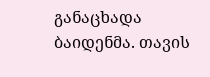განაცხადა ბაიდენმა. თავის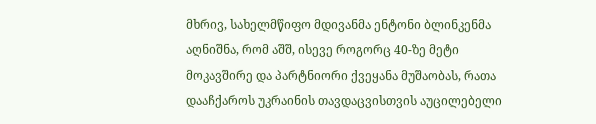მხრივ, სახელმწიფო მდივანმა ენტონი ბლინკენმა აღნიშნა, რომ აშშ, ისევე როგორც 40-ზე მეტი მოკავშირე და პარტნიორი ქვეყანა მუშაობას, რათა დააჩქაროს უკრაინის თავდაცვისთვის აუცილებელი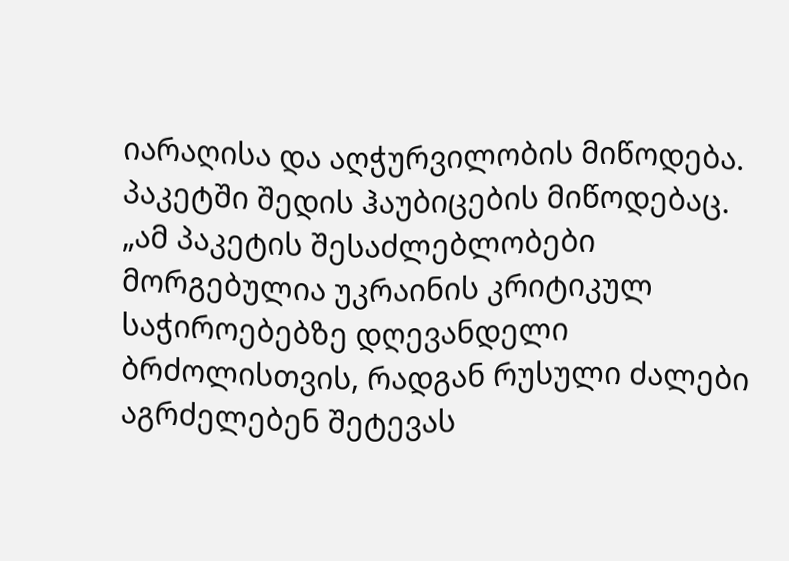იარაღისა და აღჭურვილობის მიწოდება. პაკეტში შედის ჰაუბიცების მიწოდებაც. „ამ პაკეტის შესაძლებლობები მორგებულია უკრაინის კრიტიკულ საჭიროებებზე დღევანდელი ბრძოლისთვის, რადგან რუსული ძალები აგრძელებენ შეტევას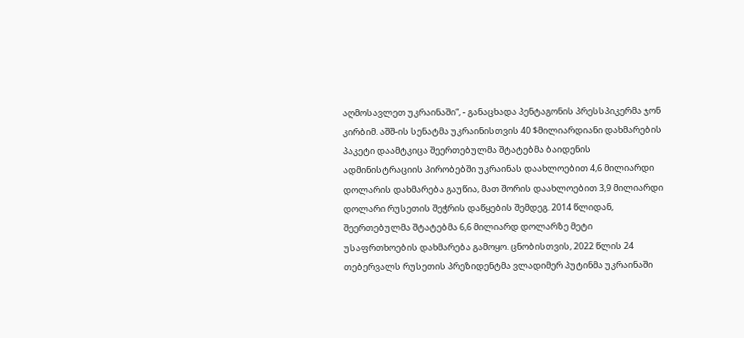აღმოსავლეთ უკრაინაში“, - განაცხადა პენტაგონის პრესსპიკერმა ჯონ კირბიმ. აშშ-ის სენატმა უკრაინისთვის 40 $მილიარდიანი დახმარების პაკეტი დაამტკიცა შეერთებულმა შტატებმა ბაიდენის ადმინისტრაციის პირობებში უკრაინას დაახლოებით 4,6 მილიარდი დოლარის დახმარება გაუწია, მათ შორის დაახლოებით 3,9 მილიარდი დოლარი რუსეთის შეჭრის დაწყების შემდეგ. 2014 წლიდან, შეერთებულმა შტატებმა 6,6 მილიარდ დოლარზე მეტი უსაფრთხოების დახმარება გამოყო. ცნობისთვის, 2022 წლის 24 თებერვალს რუსეთის პრეზიდენტმა ვლადიმერ პუტინმა უკრაინაში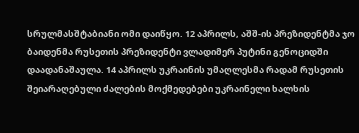სრულმასშტაბიანი ომი დაიწყო. 12 აპრილს, აშშ-ის პრეზიდენტმა ჯო ბაიდენმა რუსეთის პრეზიდენტი ვლადიმერ პუტინი გენოციდში დაადანაშაულა. 14 აპრილს უკრაინის უმაღლესმა რადამ რუსეთის შეიარაღებული ძალების მოქმედებები უკრაინელი ხალხის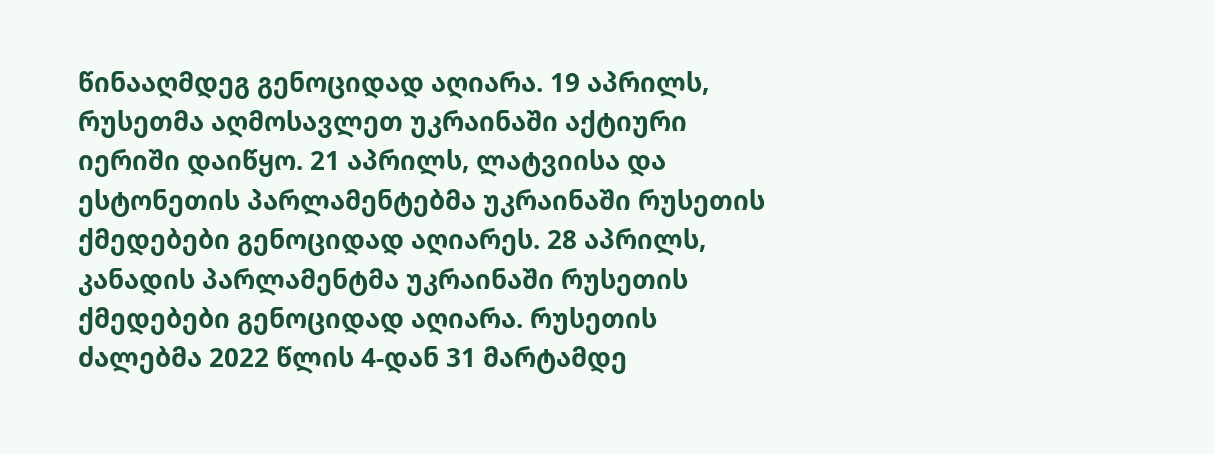წინააღმდეგ გენოციდად აღიარა. 19 აპრილს, რუსეთმა აღმოსავლეთ უკრაინაში აქტიური იერიში დაიწყო. 21 აპრილს, ლატვიისა და ესტონეთის პარლამენტებმა უკრაინაში რუსეთის ქმედებები გენოციდად აღიარეს. 28 აპრილს, კანადის პარლამენტმა უკრაინაში რუსეთის ქმედებები გენოციდად აღიარა. რუსეთის ძალებმა 2022 წლის 4-დან 31 მარტამდე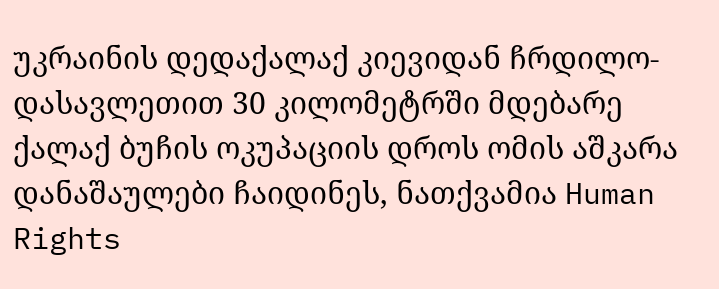უკრაინის დედაქალაქ კიევიდან ჩრდილო-დასავლეთით 30 კილომეტრში მდებარე ქალაქ ბუჩის ოკუპაციის დროს ომის აშკარა დანაშაულები ჩაიდინეს, ნათქვამია Human Rights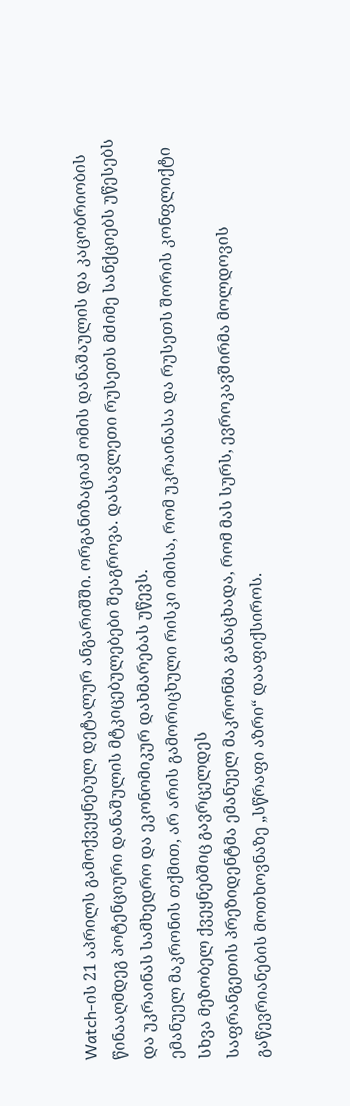Watch-ის 21 აპრილს გამოქვეყნებულ დეტალურ ანგარიშში. ორგანიზაციამ ომის დანაშაულის და კაცობრიობის წინააღმდეგ პოტენციური დანაშულის მტკიცებულებები შეაგროვა. დასავლეთი რუსეთს მძიმე სანქციებს უწესებს და უკრაინას სამხედრო და ეკონომიკურ დახმარებას უწევს.
ემანუელ მაკრონის თქმით, არ არის გამორიცხული რისკი იმისა, რომ უკრაინასა და რუსეთს შორის კონფლიქტი სხვა მეზობელ ქვეყნებშიც გავრცელდეს
საფრანგეთის პრეზიდენტმა ემანუელ მაკრონმა განაცხადა, რომ მას სურს, ევროკავშირმა მოლდოვის გაწევრიანების მოთხოვნაზე „სწრაფი აზრი“ დააფიქსიროს.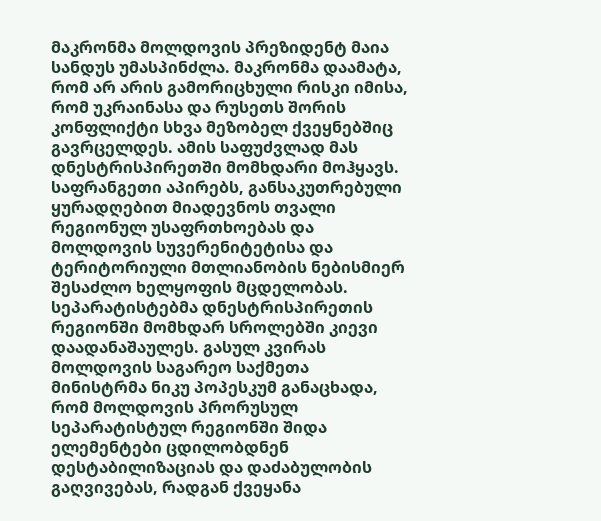მაკრონმა მოლდოვის პრეზიდენტ მაია სანდუს უმასპინძლა. მაკრონმა დაამატა, რომ არ არის გამორიცხული რისკი იმისა, რომ უკრაინასა და რუსეთს შორის კონფლიქტი სხვა მეზობელ ქვეყნებშიც გავრცელდეს. ამის საფუძვლად მას დნესტრისპირეთში მომხდარი მოჰყავს. საფრანგეთი აპირებს, განსაკუთრებული ყურადღებით მიადევნოს თვალი რეგიონულ უსაფრთხოებას და მოლდოვის სუვერენიტეტისა და ტერიტორიული მთლიანობის ნებისმიერ შესაძლო ხელყოფის მცდელობას. სეპარატისტებმა დნესტრისპირეთის რეგიონში მომხდარ სროლებში კიევი დაადანაშაულეს. გასულ კვირას მოლდოვის საგარეო საქმეთა მინისტრმა ნიკუ პოპესკუმ განაცხადა, რომ მოლდოვის პრორუსულ სეპარატისტულ რეგიონში შიდა ელემენტები ცდილობდნენ დესტაბილიზაციას და დაძაბულობის გაღვივებას, რადგან ქვეყანა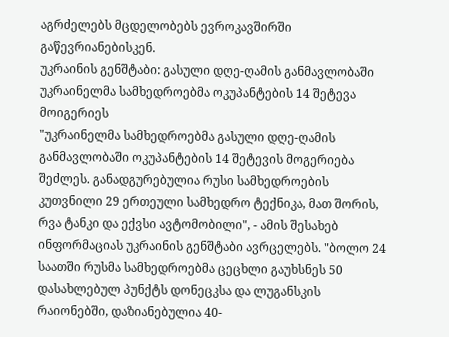აგრძელებს მცდელობებს ევროკავშირში გაწევრიანებისკენ.
უკრაინის გენშტაბი: გასული დღე-ღამის განმავლობაში უკრაინელმა სამხედროებმა ოკუპანტების 14 შეტევა მოიგერიეს
"უკრაინელმა სამხედროებმა გასული დღე-ღამის განმავლობაში ოკუპანტების 14 შეტევის მოგერიება შეძლეს. განადგურებულია რუსი სამხედროების კუთვნილი 29 ერთეული სამხედრო ტექნიკა, მათ შორის, რვა ტანკი და ექვსი ავტომობილი", - ამის შესახებ ინფორმაციას უკრაინის გენშტაბი ავრცელებს. "ბოლო 24 საათში რუსმა სამხედროებმა ცეცხლი გაუხსნეს 50 დასახლებულ პუნქტს დონეცკსა და ლუგანსკის რაიონებში, დაზიანებულია 40-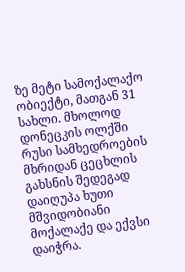ზე მეტი სამოქალაქო ობიექტი, მათგან 31 სახლი. მხოლოდ დონეცკის ოლქში რუსი სამხედროების მხრიდან ცეცხლის გახსნის შედეგად დაიღუპა ხუთი მშვიდობიანი მოქალაქე და ექვსი დაიჭრა.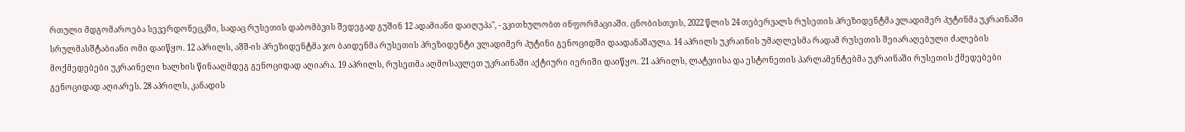რთული მდგომაროება სევერდონეცკში, სადაც რუსეთის დაბომბვის შედეგად გუშინ 12 ადამიანი დაიღუპა", - ვკითხულობთ ინფორმაციაში. ცნობისთვის, 2022 წლის 24 თებერვალს რუსეთის პრეზიდენტმა ვლადიმერ პუტინმა უკრაინაში სრულმასშტაბიანი ომი დაიწყო. 12 აპრილს, აშშ-ის პრეზიდენტმა ჯო ბაიდენმა რუსეთის პრეზიდენტი ვლადიმერ პუტინი გენოციდში დაადანაშაულა. 14 აპრილს უკრაინის უმაღლესმა რადამ რუსეთის შეიარაღებული ძალების მოქმედებები უკრაინელი ხალხის წინააღმდეგ გენოციდად აღიარა. 19 აპრილს, რუსეთმა აღმოსავლეთ უკრაინაში აქტიური იერიში დაიწყო. 21 აპრილს, ლატვიისა და ესტონეთის პარლამენტებმა უკრაინაში რუსეთის ქმედებები გენოციდად აღიარეს. 28 აპრილს, კანადის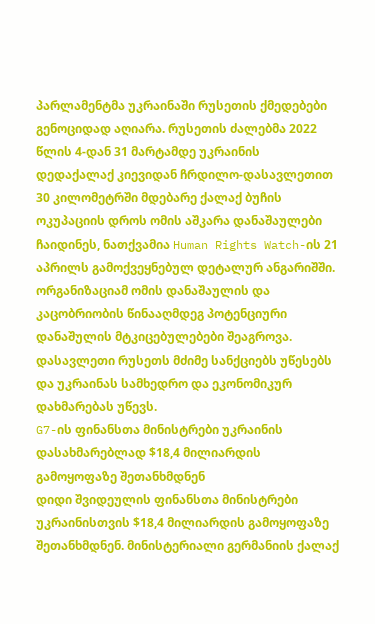პარლამენტმა უკრაინაში რუსეთის ქმედებები გენოციდად აღიარა. რუსეთის ძალებმა 2022 წლის 4-დან 31 მარტამდე უკრაინის დედაქალაქ კიევიდან ჩრდილო-დასავლეთით 30 კილომეტრში მდებარე ქალაქ ბუჩის ოკუპაციის დროს ომის აშკარა დანაშაულები ჩაიდინეს, ნათქვამია Human Rights Watch-ის 21 აპრილს გამოქვეყნებულ დეტალურ ანგარიშში. ორგანიზაციამ ომის დანაშაულის და კაცობრიობის წინააღმდეგ პოტენციური დანაშულის მტკიცებულებები შეაგროვა. დასავლეთი რუსეთს მძიმე სანქციებს უწესებს და უკრაინას სამხედრო და ეკონომიკურ დახმარებას უწევს.
G7-ის ფინანსთა მინისტრები უკრაინის დასახმარებლად $18,4 მილიარდის გამოყოფაზე შეთანხმდნენ
დიდი შვიდეულის ფინანსთა მინისტრები უკრაინისთვის $18,4 მილიარდის გამოყოფაზე შეთანხმდნენ. მინისტერიალი გერმანიის ქალაქ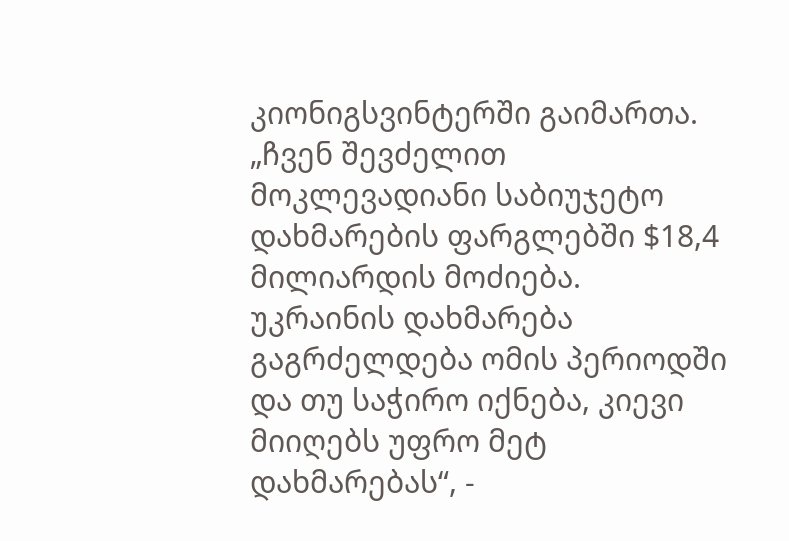კიონიგსვინტერში გაიმართა. „ჩვენ შევძელით მოკლევადიანი საბიუჯეტო დახმარების ფარგლებში $18,4 მილიარდის მოძიება. უკრაინის დახმარება გაგრძელდება ომის პერიოდში და თუ საჭირო იქნება, კიევი მიიღებს უფრო მეტ დახმარებას“, -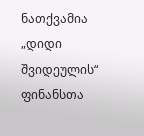ნათქვამია „დიდი შვიდეულის“ ფინანსთა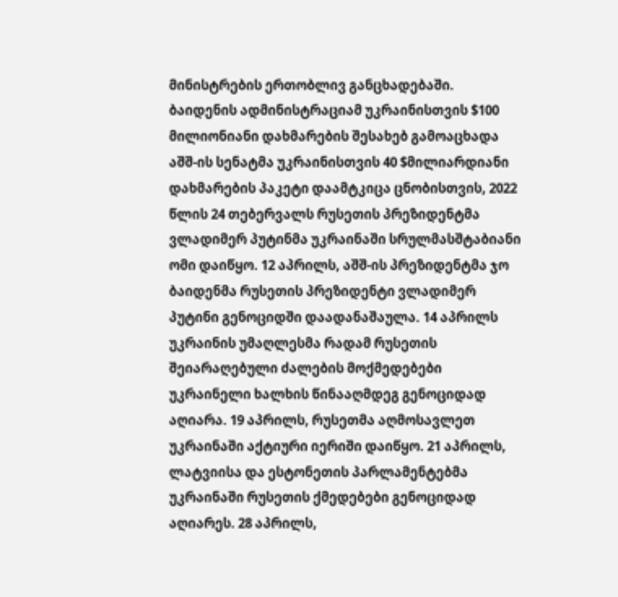მინისტრების ერთობლივ განცხადებაში. ბაიდენის ადმინისტრაციამ უკრაინისთვის $100 მილიონიანი დახმარების შესახებ გამოაცხადა აშშ-ის სენატმა უკრაინისთვის 40 $მილიარდიანი დახმარების პაკეტი დაამტკიცა ცნობისთვის, 2022 წლის 24 თებერვალს რუსეთის პრეზიდენტმა ვლადიმერ პუტინმა უკრაინაში სრულმასშტაბიანი ომი დაიწყო. 12 აპრილს, აშშ-ის პრეზიდენტმა ჯო ბაიდენმა რუსეთის პრეზიდენტი ვლადიმერ პუტინი გენოციდში დაადანაშაულა. 14 აპრილს უკრაინის უმაღლესმა რადამ რუსეთის შეიარაღებული ძალების მოქმედებები უკრაინელი ხალხის წინააღმდეგ გენოციდად აღიარა. 19 აპრილს, რუსეთმა აღმოსავლეთ უკრაინაში აქტიური იერიში დაიწყო. 21 აპრილს, ლატვიისა და ესტონეთის პარლამენტებმა უკრაინაში რუსეთის ქმედებები გენოციდად აღიარეს. 28 აპრილს,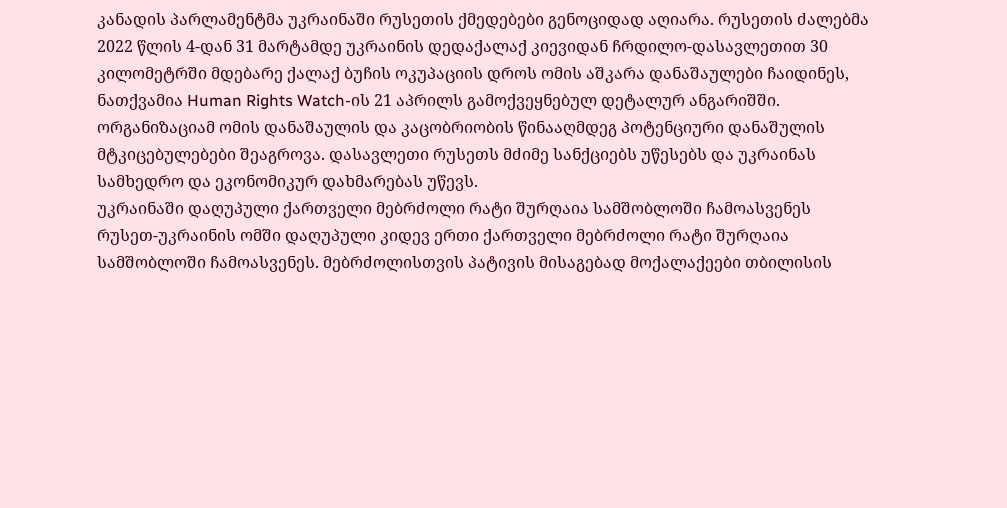კანადის პარლამენტმა უკრაინაში რუსეთის ქმედებები გენოციდად აღიარა. რუსეთის ძალებმა 2022 წლის 4-დან 31 მარტამდე უკრაინის დედაქალაქ კიევიდან ჩრდილო-დასავლეთით 30 კილომეტრში მდებარე ქალაქ ბუჩის ოკუპაციის დროს ომის აშკარა დანაშაულები ჩაიდინეს, ნათქვამია Human Rights Watch-ის 21 აპრილს გამოქვეყნებულ დეტალურ ანგარიშში. ორგანიზაციამ ომის დანაშაულის და კაცობრიობის წინააღმდეგ პოტენციური დანაშულის მტკიცებულებები შეაგროვა. დასავლეთი რუსეთს მძიმე სანქციებს უწესებს და უკრაინას სამხედრო და ეკონომიკურ დახმარებას უწევს.
უკრაინაში დაღუპული ქართველი მებრძოლი რატი შურღაია სამშობლოში ჩამოასვენეს
რუსეთ-უკრაინის ომში დაღუპული კიდევ ერთი ქართველი მებრძოლი რატი შურღაია სამშობლოში ჩამოასვენეს. მებრძოლისთვის პატივის მისაგებად მოქალაქეები თბილისის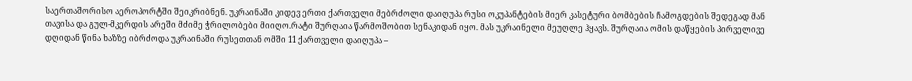საერთაშორისო აეროპორტში შეიკრიბნენ. უკრაინაში კიდევ ერთი ქართველი მებრძოლი დაიღუპა რუსი ოკუპანტების მიერ კასეტური ბომბების ჩამოგდების შედეგად მან თავისა და გულ-მკერდის არეში მძიმე ჭრილობები მიიღო.რატი შურღაია წარმოშობით სენაკიდან იყო. მას უკრაინელი მეუღლე ჰყავს. შურღაია ომის დაწყების პირველივე დღიდან წინა ხაზზე იბრძოდა უკრაინაში რუსეთთან ომში 11 ქართველი დაიღუპა –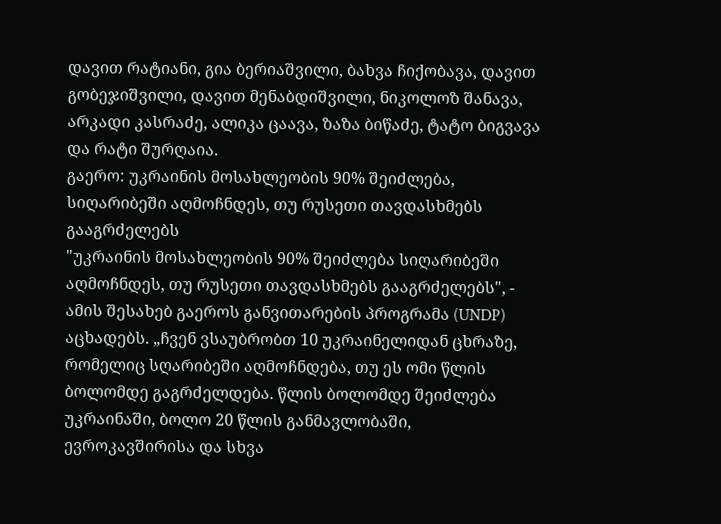დავით რატიანი, გია ბერიაშვილი, ბახვა ჩიქობავა, დავით გობეჯიშვილი, დავით მენაბდიშვილი, ნიკოლოზ შანავა, არკადი კასრაძე, ალიკა ცაავა, ზაზა ბიწაძე, ტატო ბიგვავა და რატი შურღაია.
გაერო: უკრაინის მოსახლეობის 90% შეიძლება, სიღარიბეში აღმოჩნდეს, თუ რუსეთი თავდასხმებს გააგრძელებს
"უკრაინის მოსახლეობის 90% შეიძლება სიღარიბეში აღმოჩნდეს, თუ რუსეთი თავდასხმებს გააგრძელებს", - ამის შესახებ გაეროს განვითარების პროგრამა (UNDP) აცხადებს. „ჩვენ ვსაუბრობთ 10 უკრაინელიდან ცხრაზე, რომელიც სღარიბეში აღმოჩნდება, თუ ეს ომი წლის ბოლომდე გაგრძელდება. წლის ბოლომდე შეიძლება უკრაინაში, ბოლო 20 წლის განმავლობაში, ევროკავშირისა და სხვა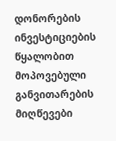დონორების ინვესტიციების წყალობით მოპოვებული განვითარების მიღწევები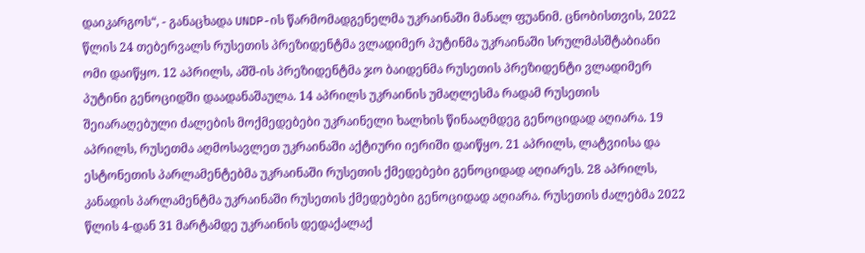დაიკარგოს“, - განაცხადა UNDP-ის წარმომადგენელმა უკრაინაში მანალ ფუანიმ. ცნობისთვის, 2022 წლის 24 თებერვალს რუსეთის პრეზიდენტმა ვლადიმერ პუტინმა უკრაინაში სრულმასშტაბიანი ომი დაიწყო. 12 აპრილს, აშშ-ის პრეზიდენტმა ჯო ბაიდენმა რუსეთის პრეზიდენტი ვლადიმერ პუტინი გენოციდში დაადანაშაულა. 14 აპრილს უკრაინის უმაღლესმა რადამ რუსეთის შეიარაღებული ძალების მოქმედებები უკრაინელი ხალხის წინააღმდეგ გენოციდად აღიარა. 19 აპრილს, რუსეთმა აღმოსავლეთ უკრაინაში აქტიური იერიში დაიწყო. 21 აპრილს, ლატვიისა და ესტონეთის პარლამენტებმა უკრაინაში რუსეთის ქმედებები გენოციდად აღიარეს. 28 აპრილს, კანადის პარლამენტმა უკრაინაში რუსეთის ქმედებები გენოციდად აღიარა. რუსეთის ძალებმა 2022 წლის 4-დან 31 მარტამდე უკრაინის დედაქალაქ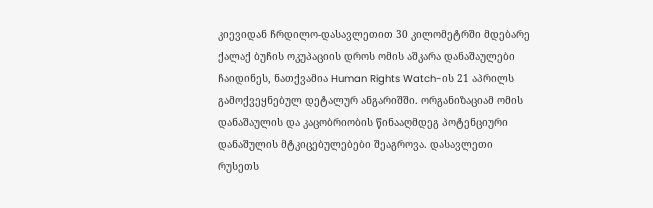კიევიდან ჩრდილო-დასავლეთით 30 კილომეტრში მდებარე ქალაქ ბუჩის ოკუპაციის დროს ომის აშკარა დანაშაულები ჩაიდინეს, ნათქვამია Human Rights Watch-ის 21 აპრილს გამოქვეყნებულ დეტალურ ანგარიშში. ორგანიზაციამ ომის დანაშაულის და კაცობრიობის წინააღმდეგ პოტენციური დანაშულის მტკიცებულებები შეაგროვა. დასავლეთი რუსეთს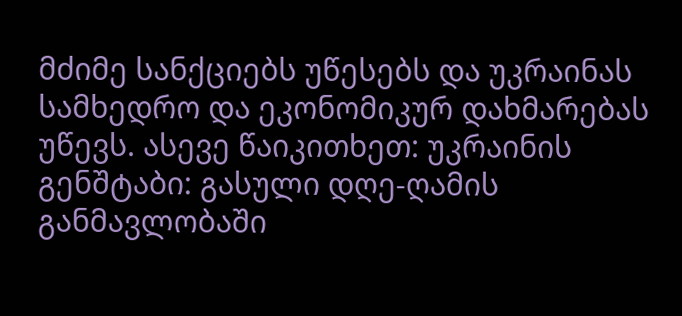მძიმე სანქციებს უწესებს და უკრაინას სამხედრო და ეკონომიკურ დახმარებას უწევს. ასევე წაიკითხეთ: უკრაინის გენშტაბი: გასული დღე-ღამის განმავლობაში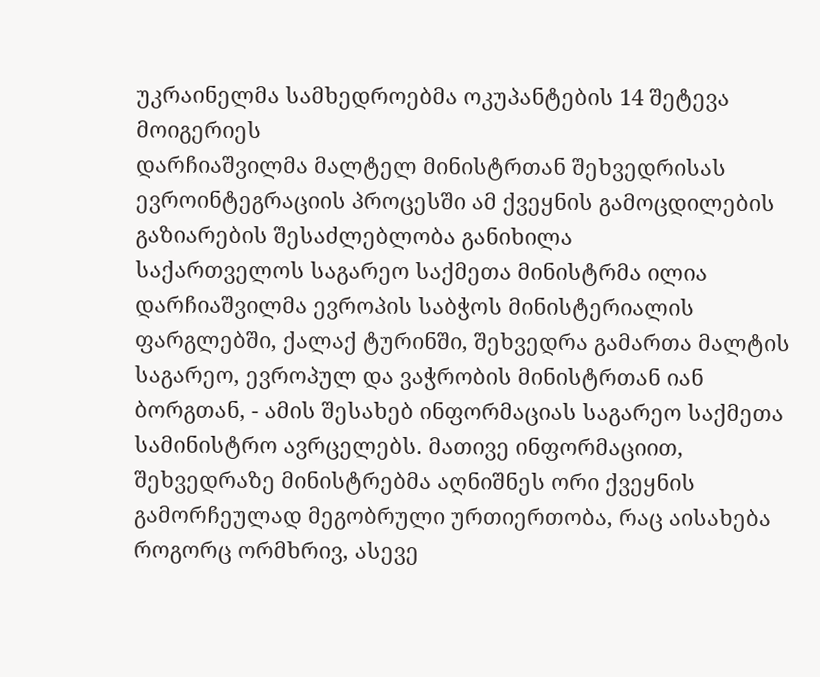უკრაინელმა სამხედროებმა ოკუპანტების 14 შეტევა მოიგერიეს
დარჩიაშვილმა მალტელ მინისტრთან შეხვედრისას ევროინტეგრაციის პროცესში ამ ქვეყნის გამოცდილების გაზიარების შესაძლებლობა განიხილა
საქართველოს საგარეო საქმეთა მინისტრმა ილია დარჩიაშვილმა ევროპის საბჭოს მინისტერიალის ფარგლებში, ქალაქ ტურინში, შეხვედრა გამართა მალტის საგარეო, ევროპულ და ვაჭრობის მინისტრთან იან ბორგთან, - ამის შესახებ ინფორმაციას საგარეო საქმეთა სამინისტრო ავრცელებს. მათივე ინფორმაციით, შეხვედრაზე მინისტრებმა აღნიშნეს ორი ქვეყნის გამორჩეულად მეგობრული ურთიერთობა, რაც აისახება როგორც ორმხრივ, ასევე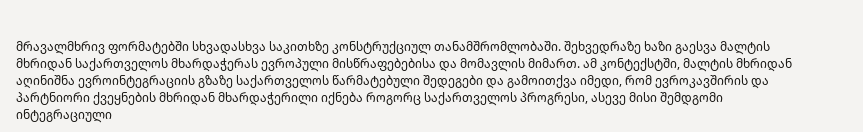მრავალმხრივ ფორმატებში სხვადასხვა საკითხზე კონსტრუქციულ თანამშრომლობაში. შეხვედრაზე ხაზი გაესვა მალტის მხრიდან საქართველოს მხარდაჭერას ევროპული მისწრაფებებისა და მომავლის მიმართ. ამ კონტექსტში, მალტის მხრიდან აღინიშნა ევროინტეგრაციის გზაზე საქართველოს წარმატებული შედეგები და გამოითქვა იმედი, რომ ევროკავშირის და პარტნიორი ქვეყნების მხრიდან მხარდაჭერილი იქნება როგორც საქართველოს პროგრესი, ასევე მისი შემდგომი ინტეგრაციული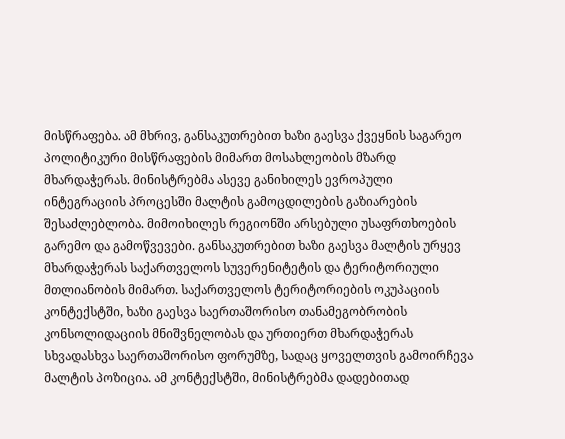მისწრაფება. ამ მხრივ, განსაკუთრებით ხაზი გაესვა ქვეყნის საგარეო პოლიტიკური მისწრაფების მიმართ მოსახლეობის მზარდ მხარდაჭერას. მინისტრებმა ასევე განიხილეს ევროპული ინტეგრაციის პროცესში მალტის გამოცდილების გაზიარების შესაძლებლობა. მიმოიხილეს რეგიონში არსებული უსაფრთხოების გარემო და გამოწვევები. განსაკუთრებით ხაზი გაესვა მალტის ურყევ მხარდაჭერას საქართველოს სუვერენიტეტის და ტერიტორიული მთლიანობის მიმართ. საქართველოს ტერიტორიების ოკუპაციის კონტექსტში, ხაზი გაესვა საერთაშორისო თანამეგობრობის კონსოლიდაციის მნიშვნელობას და ურთიერთ მხარდაჭერას სხვადასხვა საერთაშორისო ფორუმზე, სადაც ყოველთვის გამოირჩევა მალტის პოზიცია. ამ კონტექსტში, მინისტრებმა დადებითად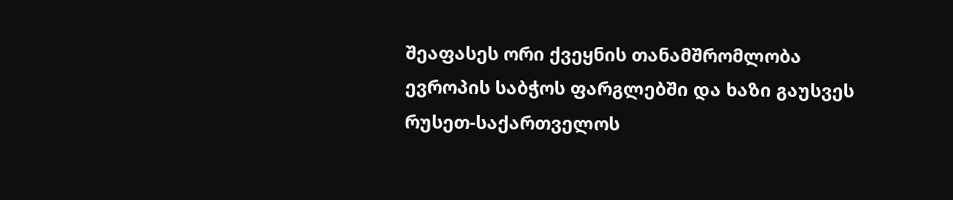შეაფასეს ორი ქვეყნის თანამშრომლობა ევროპის საბჭოს ფარგლებში და ხაზი გაუსვეს რუსეთ-საქართველოს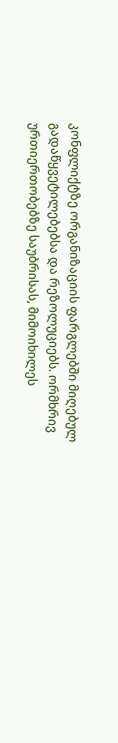კონფლიქტზე ორგანიზაციის ფარგლებში მიღებულ გადაწყვეტილებებსა და რეზოლუციებს. ორმხრივ ურთიერთობებზე საუბრისას, მიმოიხილეს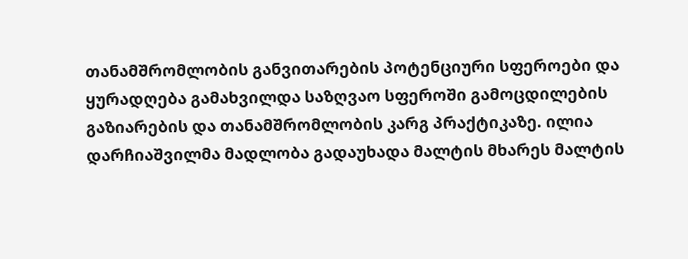თანამშრომლობის განვითარების პოტენციური სფეროები და ყურადღება გამახვილდა საზღვაო სფეროში გამოცდილების გაზიარების და თანამშრომლობის კარგ პრაქტიკაზე. ილია დარჩიაშვილმა მადლობა გადაუხადა მალტის მხარეს მალტის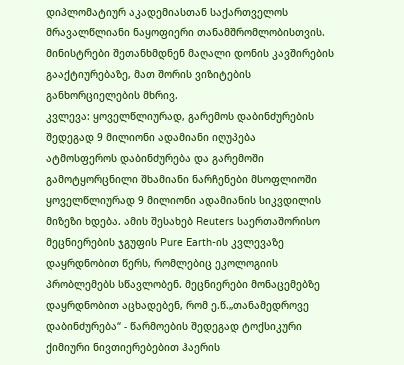დიპლომატიურ აკადემიასთან საქართველოს მრავალწლიანი ნაყოფიერი თანამშრომლობისთვის. მინისტრები შეთანხმდნენ მაღალი დონის კავშირების გააქტიურებაზე, მათ შორის ვიზიტების განხორციელების მხრივ.
კვლევა: ყოველწლიურად, გარემოს დაბინძურების შედეგად 9 მილიონი ადამიანი იღუპება
ატმოსფეროს დაბინძურება და გარემოში გამოტყორცნილი შხამიანი ნარჩენები მსოფლიოში ყოველწლიურად 9 მილიონი ადამიანის სიკვდილის მიზეზი ხდება. ამის შესახებ Reuters საერთაშორისო მეცნიერების ჯგუფის Pure Earth-ის კვლევაზე დაყრდნობით წერს, რომლებიც ეკოლოგიის პრობლემებს სწავლობენ. მეცნიერები მონაცემებზე დაყრდნობით აცხადებენ, რომ ე.წ.„თანამედროვე დაბინძურება“ - წარმოების შედეგად ტოქსიკური ქიმიური ნივთიერებებით ჰაერის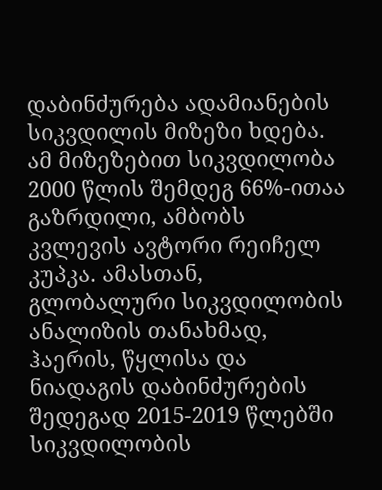დაბინძურება ადამიანების სიკვდილის მიზეზი ხდება. ამ მიზეზებით სიკვდილობა 2000 წლის შემდეგ 66%-ითაა გაზრდილი, ამბობს კვლევის ავტორი რეიჩელ კუპკა. ამასთან, გლობალური სიკვდილობის ანალიზის თანახმად, ჰაერის, წყლისა და ნიადაგის დაბინძურების შედეგად 2015-2019 წლებში სიკვდილობის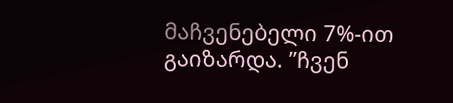მაჩვენებელი 7%-ით გაიზარდა. ”ჩვენ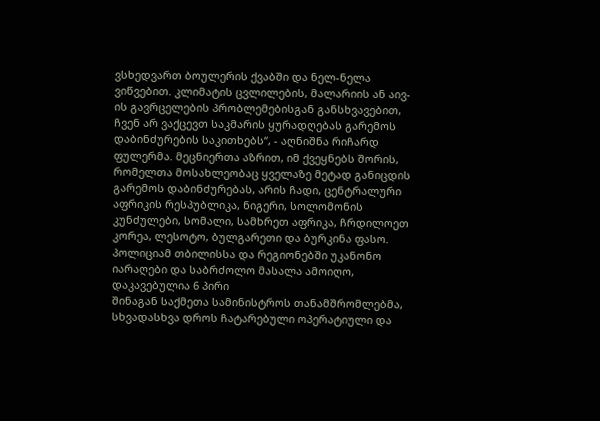ვსხედვართ ბოულერის ქვაბში და ნელ-ნელა ვიწვებით. კლიმატის ცვლილების, მალარიის ან აივ-ის გავრცელების პრობლემებისგან განსხვავებით, ჩვენ არ ვაქცევთ საკმარის ყურადღებას გარემოს დაბინძურების საკითხებს“, - აღნიშნა რიჩარდ ფულერმა. მეცნიერთა აზრით, იმ ქვეყნებს შორის, რომელთა მოსახლეობაც ყველაზე მეტად განიცდის გარემოს დაბინძურებას, არის ჩადი, ცენტრალური აფრიკის რესპუბლიკა, ნიგერი, სოლომონის კუნძულები, სომალი, სამხრეთ აფრიკა, ჩრდილოეთ კორეა, ლესოტო, ბულგარეთი და ბურკინა ფასო.
პოლიციამ თბილისსა და რეგიონებში უკანონო იარაღები და საბრძოლო მასალა ამოიღო, დაკავებულია 6 პირი
შინაგან საქმეთა სამინისტროს თანამშრომლებმა, სხვადასხვა დროს ჩატარებული ოპერატიული და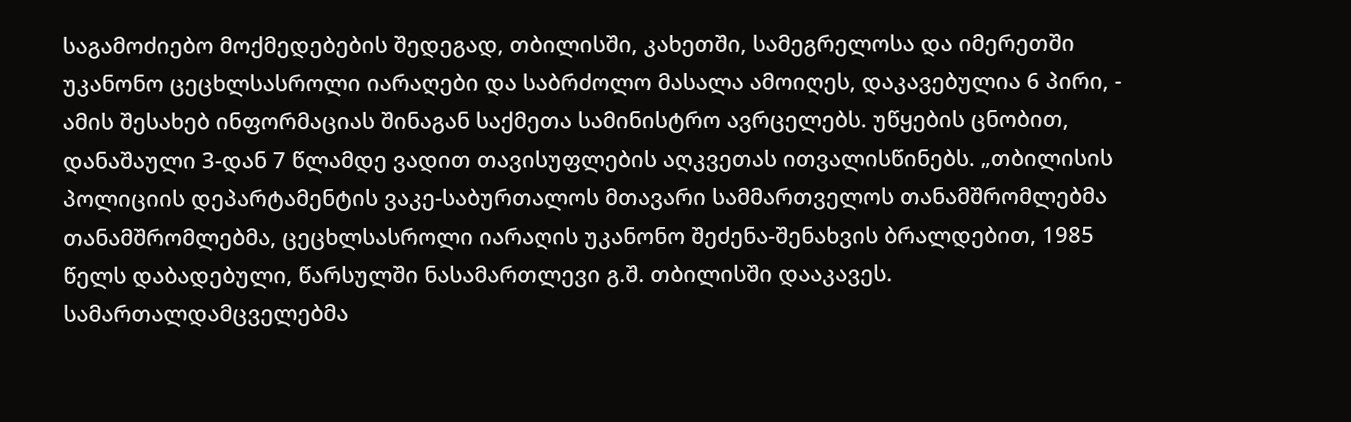საგამოძიებო მოქმედებების შედეგად, თბილისში, კახეთში, სამეგრელოსა და იმერეთში უკანონო ცეცხლსასროლი იარაღები და საბრძოლო მასალა ამოიღეს, დაკავებულია 6 პირი, - ამის შესახებ ინფორმაციას შინაგან საქმეთა სამინისტრო ავრცელებს. უწყების ცნობით, დანაშაული 3-დან 7 წლამდე ვადით თავისუფლების აღკვეთას ითვალისწინებს. „თბილისის პოლიციის დეპარტამენტის ვაკე-საბურთალოს მთავარი სამმართველოს თანამშრომლებმა თანამშრომლებმა, ცეცხლსასროლი იარაღის უკანონო შეძენა-შენახვის ბრალდებით, 1985 წელს დაბადებული, წარსულში ნასამართლევი გ.შ. თბილისში დააკავეს. სამართალდამცველებმა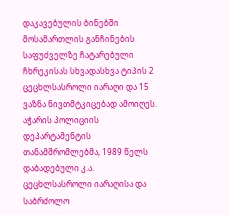დაკავებულის ბინებში მოსამართლის განჩინების საფუძველზე ჩატარებული ჩხრეკისას სხვადასხვა ტიპის 2 ცეცხლსასროლი იარაღი და 15 ვაზნა ნივთმტკიცებად ამოიღეს. აჭარის პოლიციის დეპარტამენტის თანამშრომლებმა, 1989 წელს დაბადებული კ.ა. ცეცხლსასროლი იარაღისა და საბრძოლო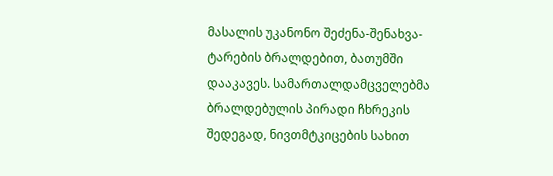მასალის უკანონო შეძენა-შენახვა-ტარების ბრალდებით, ბათუმში დააკავეს. სამართალდამცველებმა ბრალდებულის პირადი ჩხრეკის შედეგად, ნივთმტკიცების სახით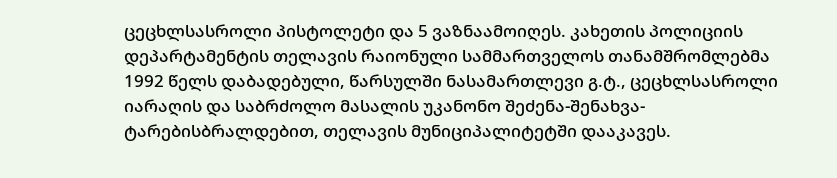ცეცხლსასროლი პისტოლეტი და 5 ვაზნაამოიღეს. კახეთის პოლიციის დეპარტამენტის თელავის რაიონული სამმართველოს თანამშრომლებმა 1992 წელს დაბადებული, წარსულში ნასამართლევი გ.ტ., ცეცხლსასროლი იარაღის და საბრძოლო მასალის უკანონო შეძენა-შენახვა-ტარებისბრალდებით, თელავის მუნიციპალიტეტში დააკავეს.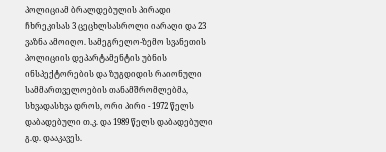პოლიციამ ბრალდებულის პირადი ჩხრეკისას 3 ცეცხლსასროლი იარაღი და 23 ვაზნა ამოიღო. სამეგრელო-ზემო სვანეთის პოლიციის დეპარტამენტის უბნის ინსპექტორების და ზუგდიდის რაიონული სამმართველოების თანამშრომლებმა, სხვადასხვა დროს, ორი პირი - 1972 წელს დაბადებული თ.კ. და 1989 წელს დაბადებული გ.დ. დააკავეს.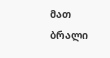მათ ბრალი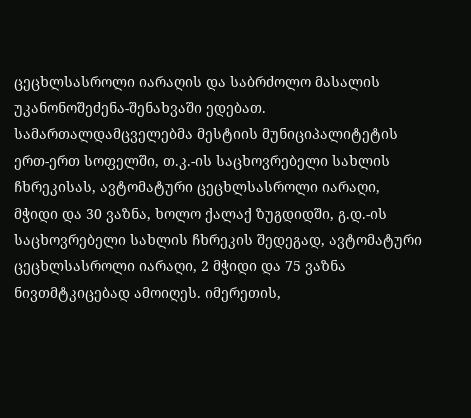ცეცხლსასროლი იარაღის და საბრძოლო მასალის უკანონოშეძენა-შენახვაში ედებათ. სამართალდამცველებმა მესტიის მუნიციპალიტეტის ერთ-ერთ სოფელში, თ.კ.-ის საცხოვრებელი სახლის ჩხრეკისას, ავტომატური ცეცხლსასროლი იარაღი, მჭიდი და 30 ვაზნა, ხოლო ქალაქ ზუგდიდში, გ.დ.-ის საცხოვრებელი სახლის ჩხრეკის შედეგად, ავტომატური ცეცხლსასროლი იარაღი, 2 მჭიდი და 75 ვაზნა ნივთმტკიცებად ამოიღეს. იმერეთის,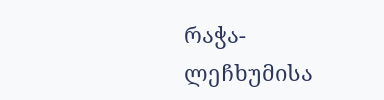რაჭა-ლეჩხუმისა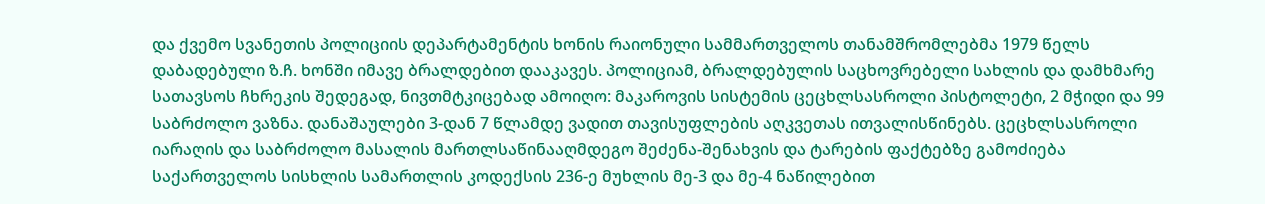და ქვემო სვანეთის პოლიციის დეპარტამენტის ხონის რაიონული სამმართველოს თანამშრომლებმა 1979 წელს დაბადებული ზ.ჩ. ხონში იმავე ბრალდებით დააკავეს. პოლიციამ, ბრალდებულის საცხოვრებელი სახლის და დამხმარე სათავსოს ჩხრეკის შედეგად, ნივთმტკიცებად ამოიღო: მაკაროვის სისტემის ცეცხლსასროლი პისტოლეტი, 2 მჭიდი და 99 საბრძოლო ვაზნა. დანაშაულები 3-დან 7 წლამდე ვადით თავისუფლების აღკვეთას ითვალისწინებს. ცეცხლსასროლი იარაღის და საბრძოლო მასალის მართლსაწინააღმდეგო შეძენა-შენახვის და ტარების ფაქტებზე გამოძიება საქართველოს სისხლის სამართლის კოდექსის 236-ე მუხლის მე-3 და მე-4 ნაწილებით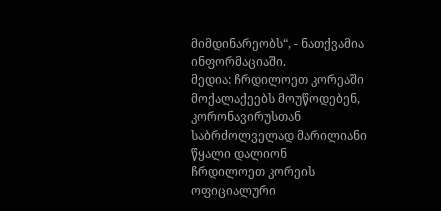მიმდინარეობს“, - ნათქვამია ინფორმაციაში.
მედია: ჩრდილოეთ კორეაში მოქალაქეებს მოუწოდებენ, კორონავირუსთან საბრძოლველად მარილიანი წყალი დალიონ
ჩრდილოეთ კორეის ოფიციალური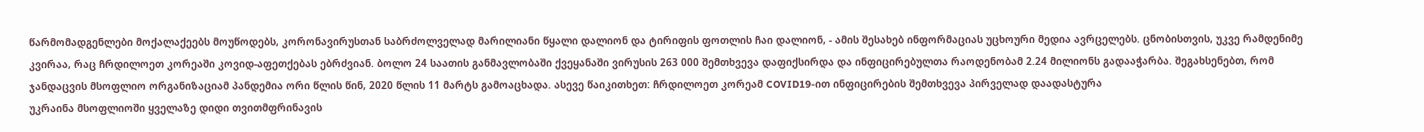წარმომადგენლები მოქალაქეებს მოუწოდებს, კორონავირუსთან საბრძოლველად მარილიანი წყალი დალიონ და ტირიფის ფოთლის ჩაი დალიონ, - ამის შესახებ ინფორმაციას უცხოური მედია ავრცელებს. ცნობისთვის, უკვე რამდენიმე კვირაა, რაც ჩრდილოეთ კორეაში კოვიდ-აფეთქებას ებრძვიან. ბოლო 24 საათის განმავლობაში ქვეყანაში ვირუსის 263 000 შემთხვევა დაფიქსირდა და ინფიცირებულთა რაოდენობამ 2.24 მილიონს გადააჭარბა. შეგახსენებთ, რომ ჯანდაცვის მსოფლიო ორგანიზაციამ პანდემია ორი წლის წინ, 2020 წლის 11 მარტს გამოაცხადა. ასევე წაიკითხეთ: ჩრდილოეთ კორეამ COVID19-ით ინფიცირების შემთხვევა პირველად დაადასტურა
უკრაინა მსოფლიოში ყველაზე დიდი თვითმფრინავის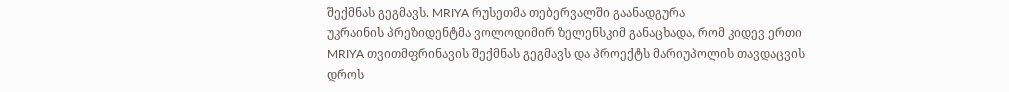შექმნას გეგმავს. MRIYA რუსეთმა თებერვალში გაანადგურა
უკრაინის პრეზიდენტმა ვოლოდიმირ ზელენსკიმ განაცხადა, რომ კიდევ ერთი MRIYA თვითმფრინავის შექმნას გეგმავს და პროექტს მარიუპოლის თავდაცვის დროს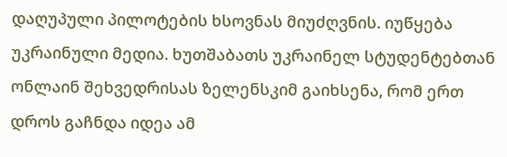დაღუპული პილოტების ხსოვნას მიუძღვნის. იუწყება უკრაინული მედია. ხუთშაბათს უკრაინელ სტუდენტებთან ონლაინ შეხვედრისას ზელენსკიმ გაიხსენა, რომ ერთ დროს გაჩნდა იდეა ამ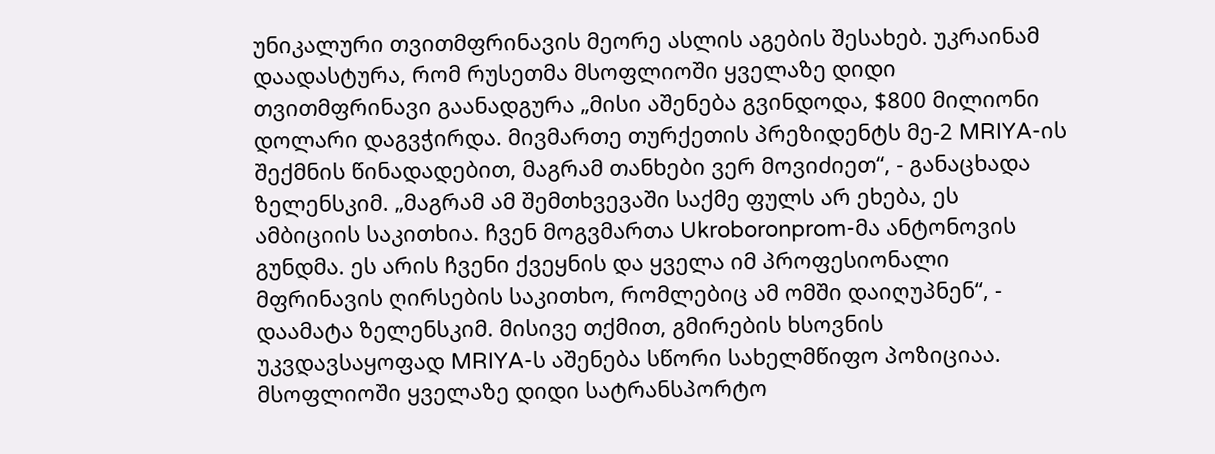უნიკალური თვითმფრინავის მეორე ასლის აგების შესახებ. უკრაინამ დაადასტურა, რომ რუსეთმა მსოფლიოში ყველაზე დიდი თვითმფრინავი გაანადგურა „მისი აშენება გვინდოდა, $800 მილიონი დოლარი დაგვჭირდა. მივმართე თურქეთის პრეზიდენტს მე-2 MRIYA-ის შექმნის წინადადებით, მაგრამ თანხები ვერ მოვიძიეთ“, - განაცხადა ზელენსკიმ. „მაგრამ ამ შემთხვევაში საქმე ფულს არ ეხება, ეს ამბიციის საკითხია. ჩვენ მოგვმართა Ukroboronprom-მა ანტონოვის გუნდმა. ეს არის ჩვენი ქვეყნის და ყველა იმ პროფესიონალი მფრინავის ღირსების საკითხო, რომლებიც ამ ომში დაიღუპნენ“, - დაამატა ზელენსკიმ. მისივე თქმით, გმირების ხსოვნის უკვდავსაყოფად MRIYA-ს აშენება სწორი სახელმწიფო პოზიციაა. მსოფლიოში ყველაზე დიდი სატრანსპორტო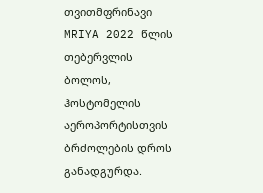თვითმფრინავი MRIYA 2022 წლის თებერვლის ბოლოს, ჰოსტომელის აეროპორტისთვის ბრძოლების დროს განადგურდა.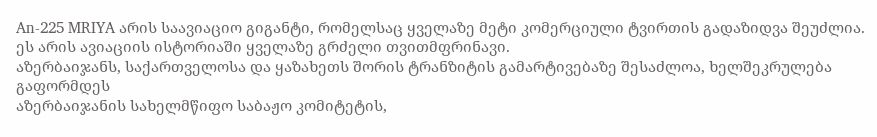An-225 MRIYA არის საავიაციო გიგანტი, რომელსაც ყველაზე მეტი კომერციული ტვირთის გადაზიდვა შეუძლია. ეს არის ავიაციის ისტორიაში ყველაზე გრძელი თვითმფრინავი.
აზერბაიჯანს, საქართველოსა და ყაზახეთს შორის ტრანზიტის გამარტივებაზე შესაძლოა, ხელშეკრულება გაფორმდეს
აზერბაიჯანის სახელმწიფო საბაჟო კომიტეტის,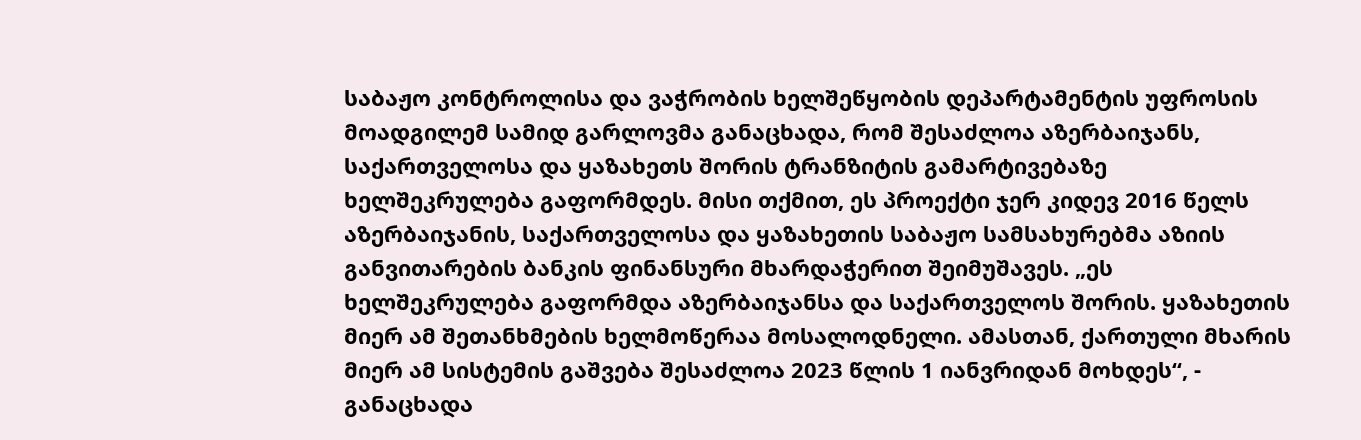საბაჟო კონტროლისა და ვაჭრობის ხელშეწყობის დეპარტამენტის უფროსის მოადგილემ სამიდ გარლოვმა განაცხადა, რომ შესაძლოა აზერბაიჯანს, საქართველოსა და ყაზახეთს შორის ტრანზიტის გამარტივებაზე ხელშეკრულება გაფორმდეს. მისი თქმით, ეს პროექტი ჯერ კიდევ 2016 წელს აზერბაიჯანის, საქართველოსა და ყაზახეთის საბაჟო სამსახურებმა აზიის განვითარების ბანკის ფინანსური მხარდაჭერით შეიმუშავეს. „ეს ხელშეკრულება გაფორმდა აზერბაიჯანსა და საქართველოს შორის. ყაზახეთის მიერ ამ შეთანხმების ხელმოწერაა მოსალოდნელი. ამასთან, ქართული მხარის მიერ ამ სისტემის გაშვება შესაძლოა 2023 წლის 1 იანვრიდან მოხდეს“, - განაცხადა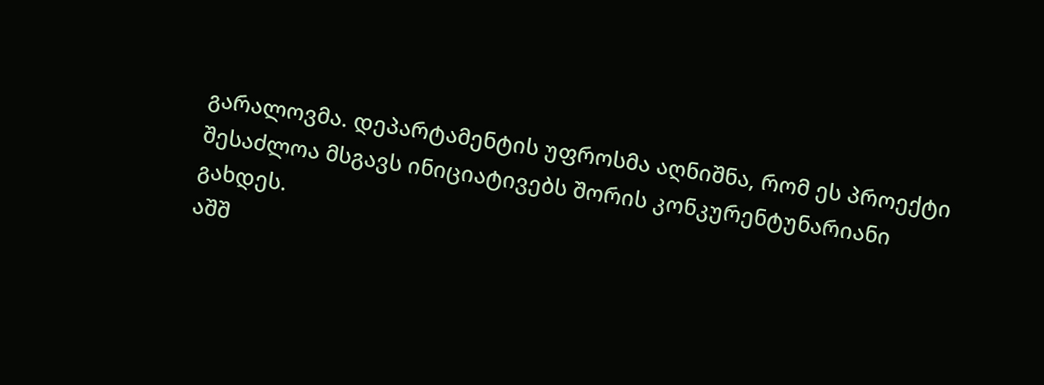გარალოვმა. დეპარტამენტის უფროსმა აღნიშნა, რომ ეს პროექტი შესაძლოა მსგავს ინიციატივებს შორის კონკურენტუნარიანი გახდეს.
აშშ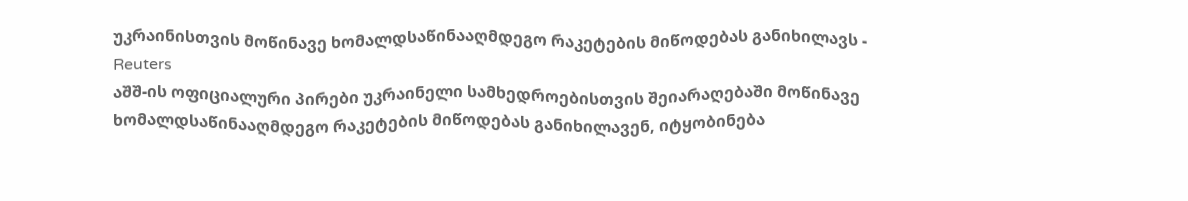უკრაინისთვის მოწინავე ხომალდსაწინააღმდეგო რაკეტების მიწოდებას განიხილავს - Reuters
აშშ-ის ოფიციალური პირები უკრაინელი სამხედროებისთვის შეიარაღებაში მოწინავე ხომალდსაწინააღმდეგო რაკეტების მიწოდებას განიხილავენ, იტყობინება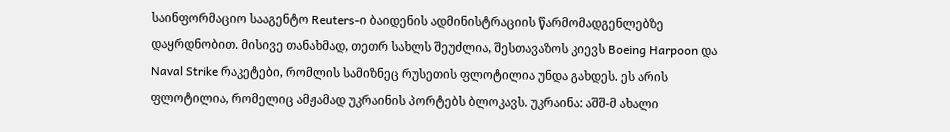საინფორმაციო სააგენტო Reuters-ი ბაიდენის ადმინისტრაციის წარმომადგენლებზე დაყრდნობით. მისივე თანახმად, თეთრ სახლს შეუძლია, შესთავაზოს კიევს Boeing Harpoon და Naval Strike რაკეტები, რომლის სამიზნეც რუსეთის ფლოტილია უნდა გახდეს. ეს არის ფლოტილია, რომელიც ამჟამად უკრაინის პორტებს ბლოკავს. უკრაინა: აშშ-მ ახალი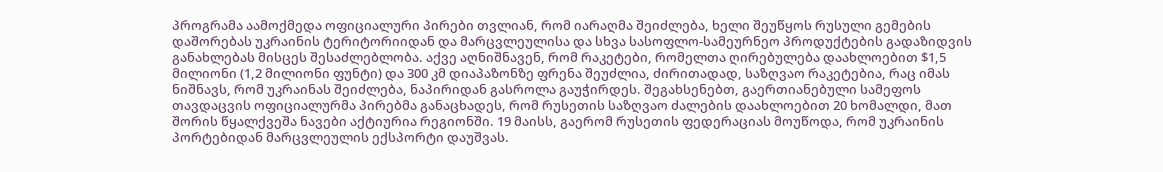პროგრამა აამოქმედა ოფიციალური პირები თვლიან, რომ იარაღმა შეიძლება, ხელი შეუწყოს რუსული გემების დაშორებას უკრაინის ტერიტორიიდან და მარცვლეულისა და სხვა სასოფლო-სამეურნეო პროდუქტების გადაზიდვის განახლებას მისცეს შესაძლებლობა. აქვე აღნიშნავენ, რომ რაკეტები, რომელთა ღირებულება დაახლოებით $1,5 მილიონი (1,2 მილიონი ფუნტი) და 300 კმ დიაპაზონზე ფრენა შეუძლია, ძირითადად, საზღვაო რაკეტებია, რაც იმას ნიშნავს, რომ უკრაინას შეიძლება, ნაპირიდან გასროლა გაუჭირდეს. შეგახსენებთ, გაერთიანებული სამეფოს თავდაცვის ოფიციალურმა პირებმა განაცხადეს, რომ რუსეთის საზღვაო ძალების დაახლოებით 20 ხომალდი, მათ შორის წყალქვეშა ნავები აქტიურია რეგიონში. 19 მაისს, გაერომ რუსეთის ფედერაციას მოუწოდა, რომ უკრაინის პორტებიდან მარცვლეულის ექსპორტი დაუშვას.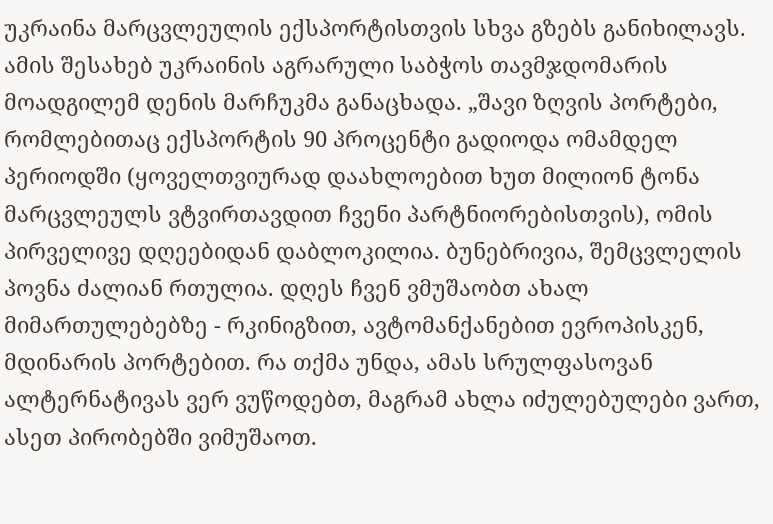უკრაინა მარცვლეულის ექსპორტისთვის სხვა გზებს განიხილავს. ამის შესახებ უკრაინის აგრარული საბჭოს თავმჯდომარის მოადგილემ დენის მარჩუკმა განაცხადა. „შავი ზღვის პორტები, რომლებითაც ექსპორტის 90 პროცენტი გადიოდა ომამდელ პერიოდში (ყოველთვიურად დაახლოებით ხუთ მილიონ ტონა მარცვლეულს ვტვირთავდით ჩვენი პარტნიორებისთვის), ომის პირველივე დღეებიდან დაბლოკილია. ბუნებრივია, შემცვლელის პოვნა ძალიან რთულია. დღეს ჩვენ ვმუშაობთ ახალ მიმართულებებზე - რკინიგზით, ავტომანქანებით ევროპისკენ, მდინარის პორტებით. რა თქმა უნდა, ამას სრულფასოვან ალტერნატივას ვერ ვუწოდებთ, მაგრამ ახლა იძულებულები ვართ, ასეთ პირობებში ვიმუშაოთ.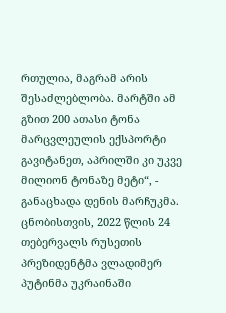რთულია, მაგრამ არის შესაძლებლობა. მარტში ამ გზით 200 ათასი ტონა მარცვლეულის ექსპორტი გავიტანეთ, აპრილში კი უკვე მილიონ ტონაზე მეტი“, - განაცხადა დენის მარჩუკმა. ცნობისთვის, 2022 წლის 24 თებერვალს რუსეთის პრეზიდენტმა ვლადიმერ პუტინმა უკრაინაში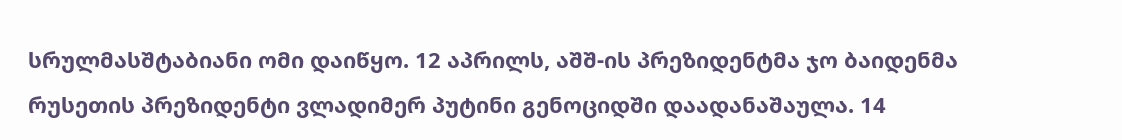სრულმასშტაბიანი ომი დაიწყო. 12 აპრილს, აშშ-ის პრეზიდენტმა ჯო ბაიდენმა რუსეთის პრეზიდენტი ვლადიმერ პუტინი გენოციდში დაადანაშაულა. 14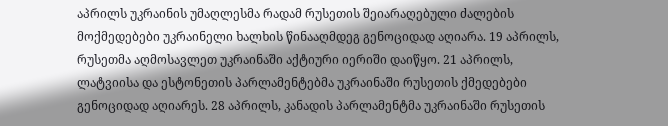აპრილს უკრაინის უმაღლესმა რადამ რუსეთის შეიარაღებული ძალების მოქმედებები უკრაინელი ხალხის წინააღმდეგ გენოციდად აღიარა. 19 აპრილს, რუსეთმა აღმოსავლეთ უკრაინაში აქტიური იერიში დაიწყო. 21 აპრილს, ლატვიისა და ესტონეთის პარლამენტებმა უკრაინაში რუსეთის ქმედებები გენოციდად აღიარეს. 28 აპრილს, კანადის პარლამენტმა უკრაინაში რუსეთის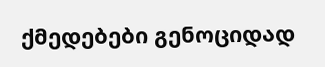ქმედებები გენოციდად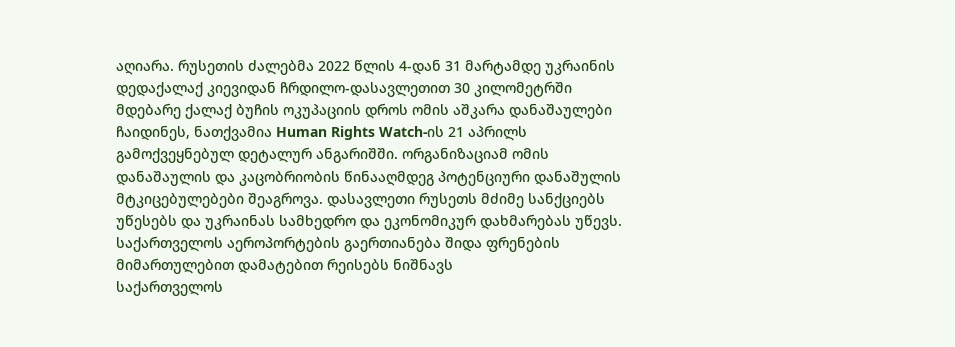აღიარა. რუსეთის ძალებმა 2022 წლის 4-დან 31 მარტამდე უკრაინის დედაქალაქ კიევიდან ჩრდილო-დასავლეთით 30 კილომეტრში მდებარე ქალაქ ბუჩის ოკუპაციის დროს ომის აშკარა დანაშაულები ჩაიდინეს, ნათქვამია Human Rights Watch-ის 21 აპრილს გამოქვეყნებულ დეტალურ ანგარიშში. ორგანიზაციამ ომის დანაშაულის და კაცობრიობის წინააღმდეგ პოტენციური დანაშულის მტკიცებულებები შეაგროვა. დასავლეთი რუსეთს მძიმე სანქციებს უწესებს და უკრაინას სამხედრო და ეკონომიკურ დახმარებას უწევს.
საქართველოს აეროპორტების გაერთიანება შიდა ფრენების მიმართულებით დამატებით რეისებს ნიშნავს
საქართველოს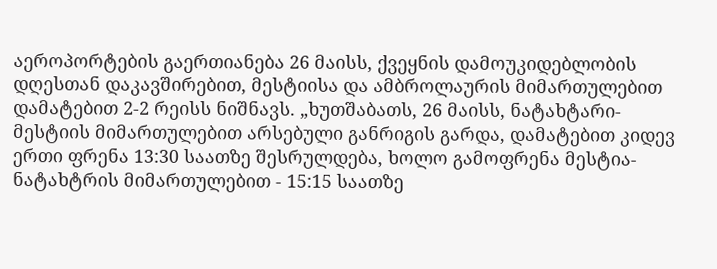აეროპორტების გაერთიანება 26 მაისს, ქვეყნის დამოუკიდებლობის დღესთან დაკავშირებით, მესტიისა და ამბროლაურის მიმართულებით დამატებით 2-2 რეისს ნიშნავს. „ხუთშაბათს, 26 მაისს, ნატახტარი-მესტიის მიმართულებით არსებული განრიგის გარდა, დამატებით კიდევ ერთი ფრენა 13:30 საათზე შესრულდება, ხოლო გამოფრენა მესტია-ნატახტრის მიმართულებით - 15:15 საათზე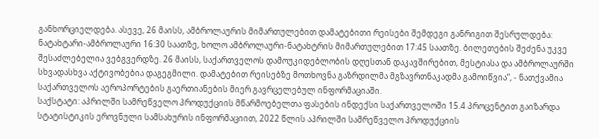განხორციელდება. ასევე, 26 მაისს, ამბროლაურის მიმართულებით დამატებითი რეისები შემდეგი განრიგით შესრულდება: ნატახტარი-ამბროლაური 16:30 საათზე, ხოლო ამბროლაური-ნატახტრის მიმართულებით 17:45 საათზე. ბილეთების შეძენა უკვე შესაძლებელია ვებგვერდზე. 26 მაისს, საქართველოს დამოუკიდებლობის დღესთან დაკავშირებით, მესტიასა და ამბროლაურში სხვადასხვა აქტივობებია დაგეგმილი. დამატებით რეისებზე მოთხოვნა გაზრდილმა მგზავრთნაკადმა გამოიწვია“, - ნათქვამია საქართველოს აეროპორტების გაერთიანების მიერ გავრცელებულ ინფორმაციაში.
საქსტატი: აპრილში სამრეწველო პროდუქციის მწარმოებელთა ფასების ინდექსი საქართველოში 15.4 პროცენტით გაიზარდა
სტატისტიკის ეროვნული სამსახურის ინფორმაციით, 2022 წლის აპრილში სამრეწველო პროდუქციის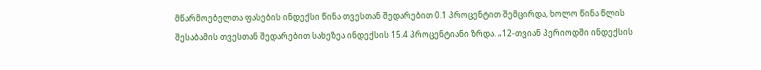მწარმოებელთა ფასების ინდექსი წინა თვესთან შედარებით 0.1 პროცენტით შემცირდა, ხოლო წინა წლის შესაბამის თვესთან შედარებით სახეზეა ინდექსის 15.4 პროცენტიანი ზრდა. „12-თვიან პერიოდში ინდექსის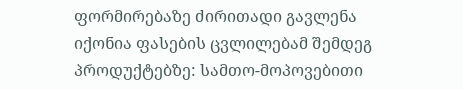ფორმირებაზე ძირითადი გავლენა იქონია ფასების ცვლილებამ შემდეგ პროდუქტებზე: სამთო-მოპოვებითი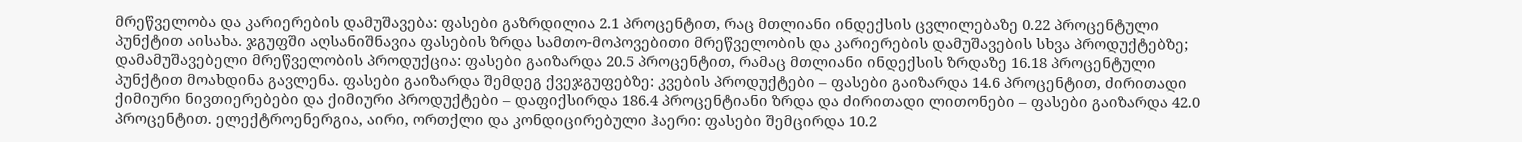მრეწველობა და კარიერების დამუშავება: ფასები გაზრდილია 2.1 პროცენტით, რაც მთლიანი ინდექსის ცვლილებაზე 0.22 პროცენტული პუნქტით აისახა. ჯგუფში აღსანიშნავია ფასების ზრდა სამთო-მოპოვებითი მრეწველობის და კარიერების დამუშავების სხვა პროდუქტებზე; დამამუშავებელი მრეწველობის პროდუქცია: ფასები გაიზარდა 20.5 პროცენტით, რამაც მთლიანი ინდექსის ზრდაზე 16.18 პროცენტული პუნქტით მოახდინა გავლენა. ფასები გაიზარდა შემდეგ ქვეჯგუფებზე: კვების პროდუქტები – ფასები გაიზარდა 14.6 პროცენტით, ძირითადი ქიმიური ნივთიერებები და ქიმიური პროდუქტები – დაფიქსირდა 186.4 პროცენტიანი ზრდა და ძირითადი ლითონები – ფასები გაიზარდა 42.0 პროცენტით. ელექტროენერგია, აირი, ორთქლი და კონდიცირებული ჰაერი: ფასები შემცირდა 10.2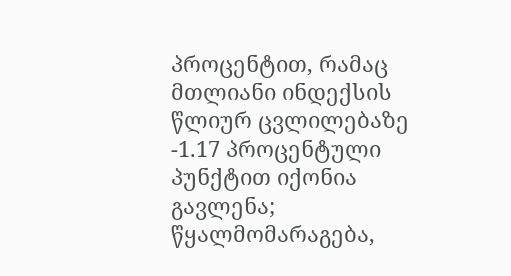პროცენტით, რამაც მთლიანი ინდექსის წლიურ ცვლილებაზე -1.17 პროცენტული პუნქტით იქონია გავლენა; წყალმომარაგება,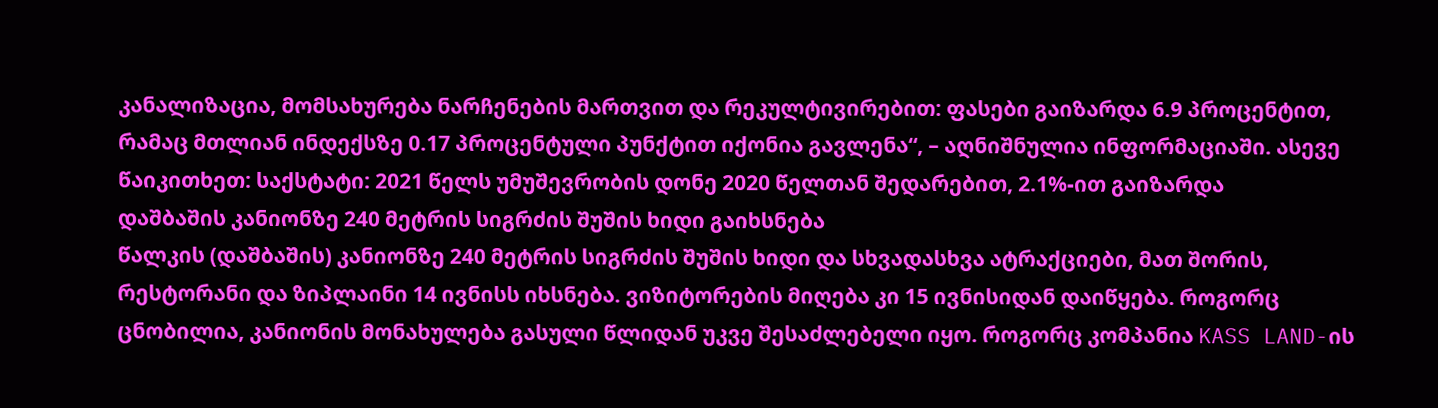კანალიზაცია, მომსახურება ნარჩენების მართვით და რეკულტივირებით: ფასები გაიზარდა 6.9 პროცენტით, რამაც მთლიან ინდექსზე 0.17 პროცენტული პუნქტით იქონია გავლენა“, – აღნიშნულია ინფორმაციაში. ასევე წაიკითხეთ: საქსტატი: 2021 წელს უმუშევრობის დონე 2020 წელთან შედარებით, 2.1%-ით გაიზარდა
დაშბაშის კანიონზე 240 მეტრის სიგრძის შუშის ხიდი გაიხსნება
წალკის (დაშბაშის) კანიონზე 240 მეტრის სიგრძის შუშის ხიდი და სხვადასხვა ატრაქციები, მათ შორის, რესტორანი და ზიპლაინი 14 ივნისს იხსნება. ვიზიტორების მიღება კი 15 ივნისიდან დაიწყება. როგორც ცნობილია, კანიონის მონახულება გასული წლიდან უკვე შესაძლებელი იყო. როგორც კომპანია KASS LAND-ის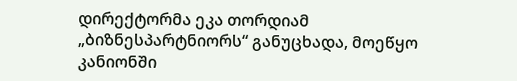დირექტორმა ეკა თორდიამ „ბიზნესპარტნიორს“ განუცხადა, მოეწყო კანიონში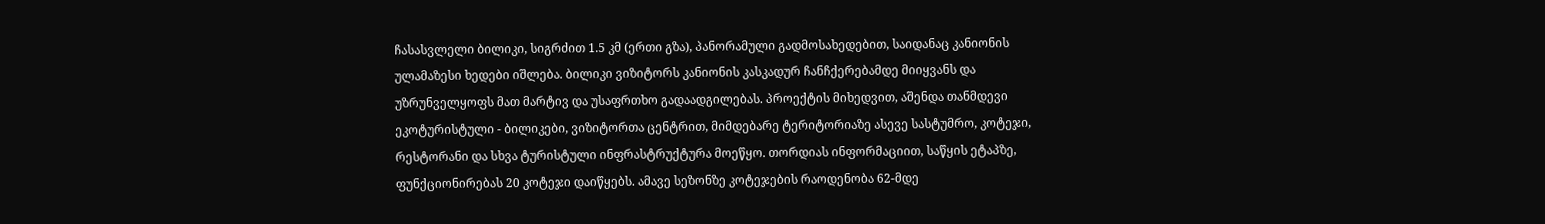ჩასასვლელი ბილიკი, სიგრძით 1.5 კმ (ერთი გზა), პანორამული გადმოსახედებით, საიდანაც კანიონის ულამაზესი ხედები იშლება. ბილიკი ვიზიტორს კანიონის კასკადურ ჩანჩქერებამდე მიიყვანს და უზრუნველყოფს მათ მარტივ და უსაფრთხო გადაადგილებას. პროექტის მიხედვით, აშენდა თანმდევი ეკოტურისტული - ბილიკები, ვიზიტორთა ცენტრით, მიმდებარე ტერიტორიაზე ასევე სასტუმრო, კოტეჯი, რესტორანი და სხვა ტურისტული ინფრასტრუქტურა მოეწყო. თორდიას ინფორმაციით, საწყის ეტაპზე, ფუნქციონირებას 20 კოტეჯი დაიწყებს. ამავე სეზონზე კოტეჯების რაოდენობა 62-მდე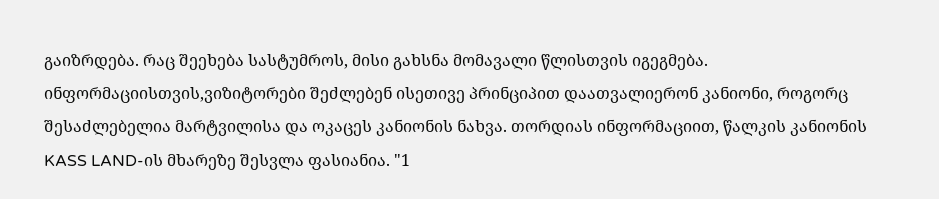გაიზრდება. რაც შეეხება სასტუმროს, მისი გახსნა მომავალი წლისთვის იგეგმება. ინფორმაციისთვის,ვიზიტორები შეძლებენ ისეთივე პრინციპით დაათვალიერონ კანიონი, როგორც შესაძლებელია მარტვილისა და ოკაცეს კანიონის ნახვა. თორდიას ინფორმაციით, წალკის კანიონის KASS LAND-ის მხარეზე შესვლა ფასიანია. "1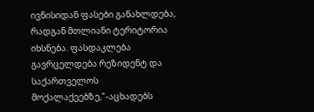ივნისიდან ფასები განახლდება, რადგან მთლიანი ტერიტორია იხსნება. ფასდაკლება გავრცელდება რეზიდენტ და საქართველოს მოქალაქეებზე,"-აცხადებს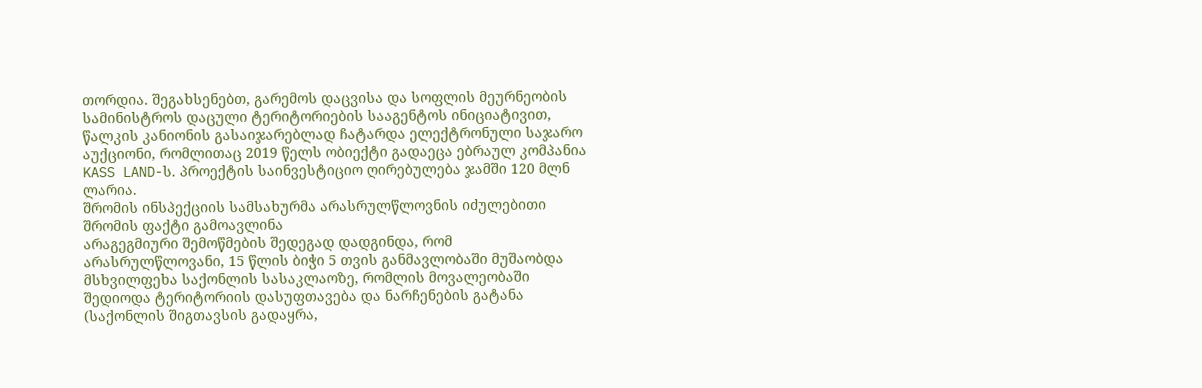თორდია. შეგახსენებთ, გარემოს დაცვისა და სოფლის მეურნეობის სამინისტროს დაცული ტერიტორიების სააგენტოს ინიციატივით, წალკის კანიონის გასაიჯარებლად ჩატარდა ელექტრონული საჯარო აუქციონი, რომლითაც 2019 წელს ობიექტი გადაეცა ებრაულ კომპანია KASS LAND-ს. პროექტის საინვესტიციო ღირებულება ჯამში 120 მლნ ლარია.
შრომის ინსპექციის სამსახურმა არასრულწლოვნის იძულებითი შრომის ფაქტი გამოავლინა
არაგეგმიური შემოწმების შედეგად დადგინდა, რომ არასრულწლოვანი, 15 წლის ბიჭი 5 თვის განმავლობაში მუშაობდა მსხვილფეხა საქონლის სასაკლაოზე, რომლის მოვალეობაში შედიოდა ტერიტორიის დასუფთავება და ნარჩენების გატანა (საქონლის შიგთავსის გადაყრა,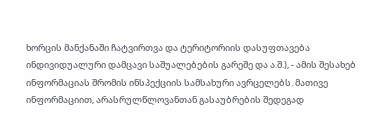ხორცის მანქანაში ჩატვირთვა და ტერიტორიის დასუფთავება ინდივიდუალური დამცავი საშუალებების გარეშე და ა.შ.), - ამის შესახებ ინფორმაციას შრომის ინსპექციის სამსახური ავრცელებს. მათივე ინფორმაციით, არასრულწლოვანთან გასაუბრების შედეგად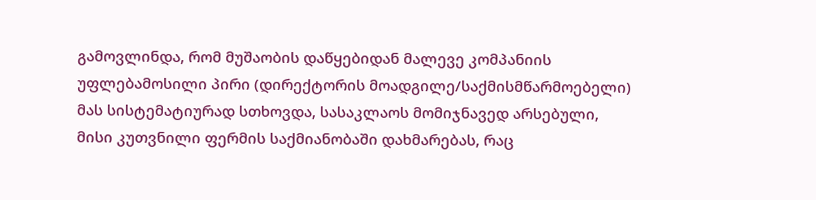გამოვლინდა, რომ მუშაობის დაწყებიდან მალევე კომპანიის უფლებამოსილი პირი (დირექტორის მოადგილე/საქმისმწარმოებელი) მას სისტემატიურად სთხოვდა, სასაკლაოს მომიჯნავედ არსებული, მისი კუთვნილი ფერმის საქმიანობაში დახმარებას, რაც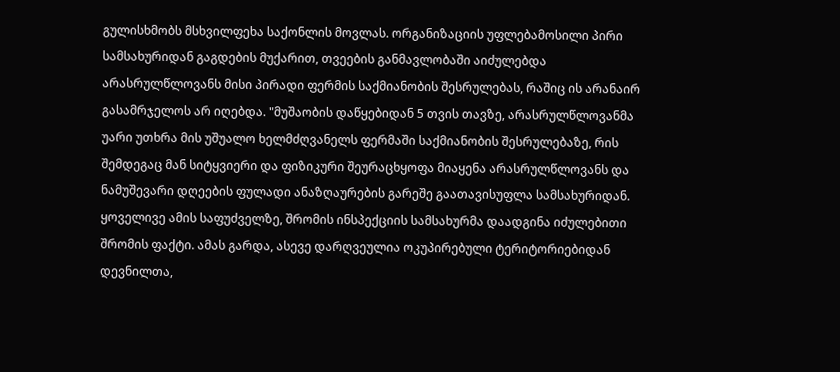გულისხმობს მსხვილფეხა საქონლის მოვლას. ორგანიზაციის უფლებამოსილი პირი სამსახურიდან გაგდების მუქარით, თვეების განმავლობაში აიძულებდა არასრულწლოვანს მისი პირადი ფერმის საქმიანობის შესრულებას, რაშიც ის არანაირ გასამრჯელოს არ იღებდა. "მუშაობის დაწყებიდან 5 თვის თავზე, არასრულწლოვანმა უარი უთხრა მის უშუალო ხელმძღვანელს ფერმაში საქმიანობის შესრულებაზე, რის შემდეგაც მან სიტყვიერი და ფიზიკური შეურაცხყოფა მიაყენა არასრულწლოვანს და ნამუშევარი დღეების ფულადი ანაზღაურების გარეშე გაათავისუფლა სამსახურიდან. ყოველივე ამის საფუძველზე, შრომის ინსპექციის სამსახურმა დაადგინა იძულებითი შრომის ფაქტი. ამას გარდა, ასევე დარღვეულია ოკუპირებული ტერიტორიებიდან დევნილთა,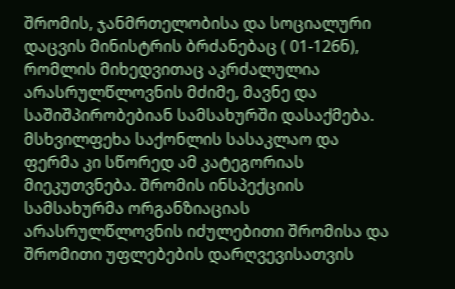შრომის, ჯანმრთელობისა და სოციალური დაცვის მინისტრის ბრძანებაც ( 01-126ნ), რომლის მიხედვითაც აკრძალულია არასრულწლოვნის მძიმე, მავნე და საშიშპირობებიან სამსახურში დასაქმება. მსხვილფეხა საქონლის სასაკლაო და ფერმა კი სწორედ ამ კატეგორიას მიეკუთვნება. შრომის ინსპექციის სამსახურმა ორგანზიაციას არასრულწლოვნის იძულებითი შრომისა და შრომითი უფლებების დარღვევისათვის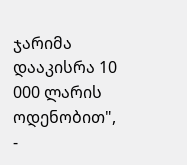ჯარიმა დააკისრა 10 000 ლარის ოდენობით", -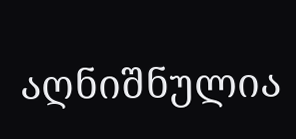აღნიშნულია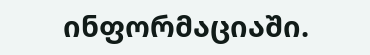ინფორმაციაში.